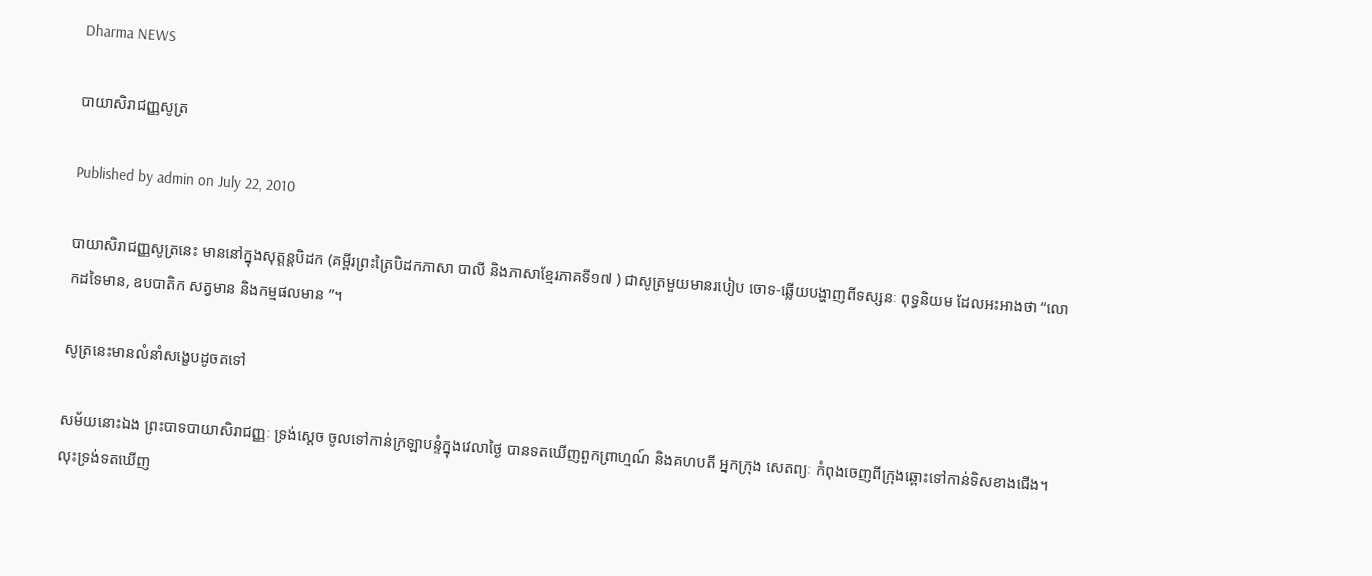Dharma NEWS

បាយាសិរាជញ្ញសូត្រ

Published by admin on July 22, 2010

បាយាសិរាជញ្ញសូត្រនេះ មាននៅក្នុងសុត្តន្តបិដក (គម្ពីរព្រះត្រៃបិដកភាសា បាលី និងភាសាខ្មែរភាគទី១៧ ) ជាសូត្រមួយមានរបៀប ចោទ-ឆ្លើយបង្ហាញពីទស្សនៈ ពុទ្ធនិយម ដែលអះអាងថា “លោកដទៃមាន, ឧបបាតិក សត្វមាន និងកម្មផលមាន ”។

សូត្រនេះមានលំនាំសង្ខេបដូចតទៅ

សម័យនោះឯង ព្រះបាទបាយាសិរាជញ្ញៈ ទ្រង់ស្តេច ចូលទៅកាន់ក្រឡាបន្ទំក្នុងវេលាថ្ងៃ បានទតឃើញពួកព្រាហ្មណ៍ និងគហបតី អ្នកក្រុង សេតព្យៈ កំពុងចេញពីក្រុងឆ្ពោះទៅកាន់ទិសខាងជើង។ លុះទ្រង់ទតឃើញ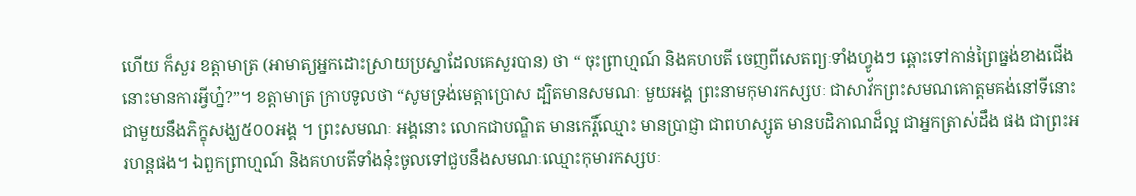ហើយ ក៏សួរ ខត្តាមាត្រ (អាមាត្យអ្នកដោះស្រាយប្រស្នាដែលគេសួរបាន) ថា “ ចុះព្រាហ្មណ៍ និងគហបតី ចេញពីសេតព្យៈទាំងហ្វូងៗ ឆ្ពោះទៅកាន់ព្រៃធ្នង់ខាងជើងនោះមានការអ្វីហ្ន៎?”។ ខត្តាមាត្រ ក្រាបទូលថា “សូមទ្រង់មេត្តាប្រោស ដ្បិតមានសមណៈ មួយអង្គ ព្រះនាមកុមារកស្សបៈ ជាសាវ័កព្រះសមណគោត្តមគង់នៅទីនោះ ជាមួយនឹងភិក្ខុសង្ឃ៥០០អង្គ ។ ព្រះសមណៈ អង្គនោះ លោកជាបណ្ឌិត មានកេរ្តិ៍ឈ្មោះ មានប្រាជ្ញា ជាពហស្សូត មានបដិភាណដ៏ល្អ ជាអ្នកត្រាស់ដឹង ផង ជាព្រះអរហន្តផង។ ឯពួកព្រាហ្មណ៍ និងគហបតីទាំងនុ៎ះចូលទៅជួបនឹងសមណៈឈ្មោះកុមារកស្សបៈ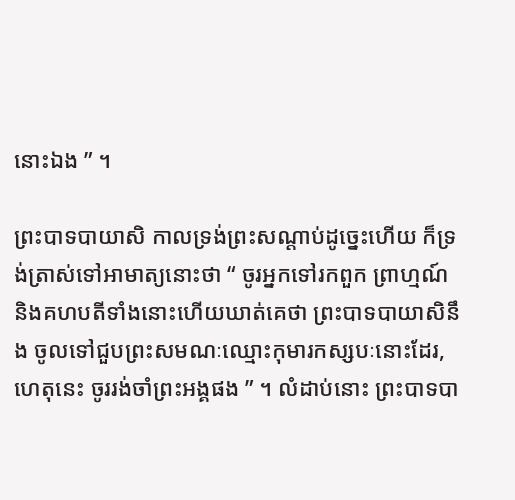នោះឯង ” ។

ព្រះបាទបាយាសិ កាលទ្រង់ព្រះសណ្តាប់ដូច្នេះហើយ ក៏ទ្រង់ត្រាស់ទៅអាមាត្យនោះថា “ ចូរអ្នកទៅរកពួក ព្រាហ្មណ៍ និងគហបតីទាំងនោះហើយឃាត់គេថា ព្រះបាទបាយាសិនឹង ចូលទៅជួបព្រះសមណៈឈ្មោះកុមារកស្សបៈនោះដែរ, ហេតុនេះ ចូររង់ចាំព្រះអង្គផង ” ។ លំដាប់នោះ ព្រះបាទបា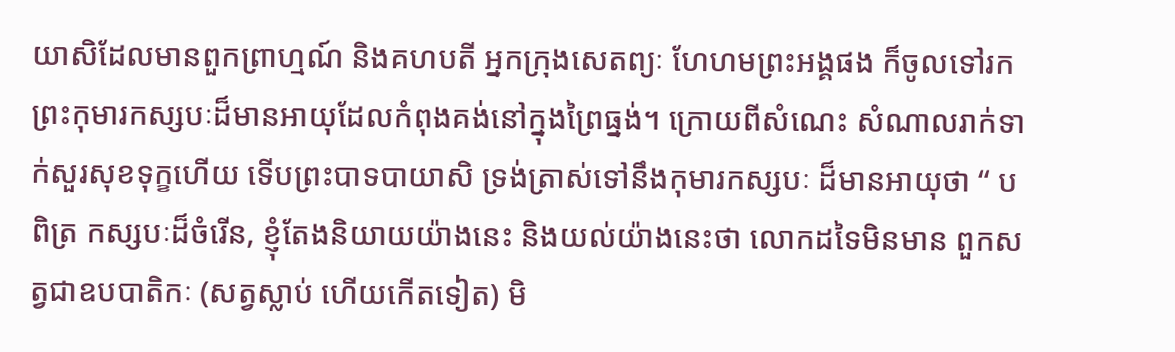យាសិដែលមានពួកព្រាហ្មណ៍ និងគហបតី អ្នកក្រុងសេតព្យៈ ហែហមព្រះអង្គផង ក៏ចូលទៅរកព្រះកុមារកស្សបៈដ៏មានអាយុដែលកំពុងគង់នៅក្នុងព្រៃធ្នង់។ ក្រោយពីសំណេះ សំណាលរាក់ទាក់សួរសុខទុក្ខហើយ ទើបព្រះបាទបាយាសិ ទ្រង់ត្រាស់ទៅនឹងកុមារកស្សបៈ ដ៏មានអាយុថា “ បពិត្រ កស្សបៈដ៏ចំរើន, ខ្ញុំតែងនិយាយយ៉ាងនេះ និងយល់យ៉ាងនេះថា លោកដទៃមិនមាន ពួកសត្វជាឧបបាតិកៈ (សត្វស្លាប់ ហើយកើតទៀត) មិ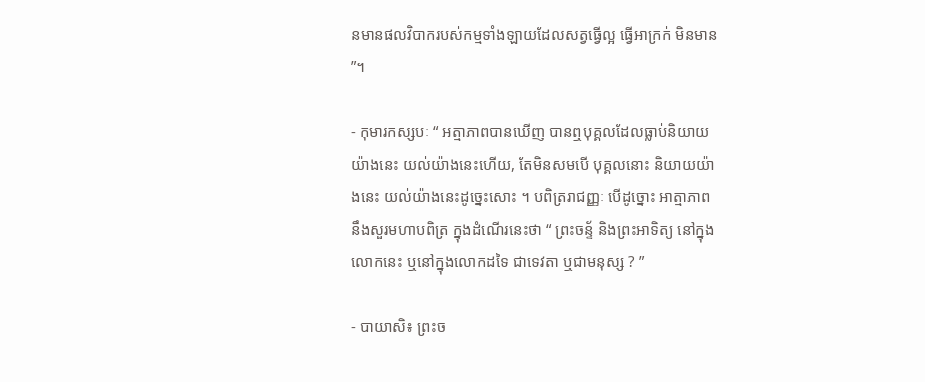នមានផលវិបាករបស់កម្មទាំងឡាយដែលសត្វធ្វើល្អ ធ្វើអាក្រក់ មិនមាន ”។

- កុមារកស្សបៈ “ អត្មាភាពបានឃើញ បានឮបុគ្គលដែលធ្លាប់និយាយយ៉ាងនេះ យល់យ៉ាងនេះហើយ, តែមិនសមបើ បុគ្គលនោះ និយាយយ៉ាងនេះ យល់យ៉ាងនេះដូច្នេះសោះ ។ បពិត្ររាជញ្ញៈ បើដូច្នោះ អាត្មាភាព នឹងសួរមហាបពិត្រ ក្នុងដំណើរនេះថា “ ព្រះចន្ទ័ និងព្រះអាទិត្យ នៅក្នុងលោកនេះ ឬនៅក្នុងលោកដទៃ ជាទេវតា ឬជាមនុស្ស ? ”

- បាយាសិ៖ ព្រះច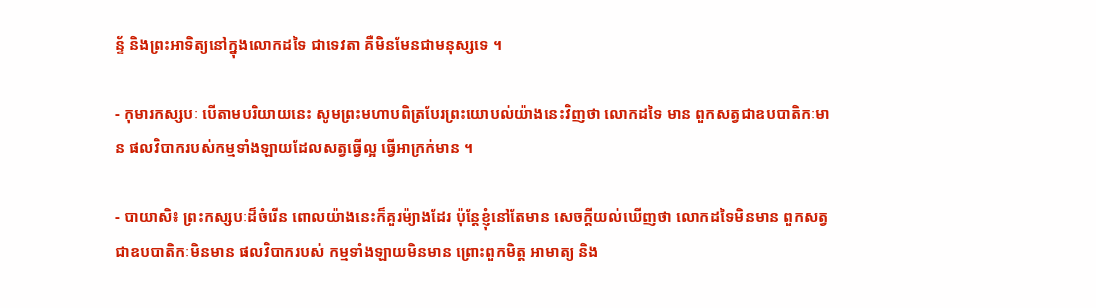ន្ទ័ និងព្រះអាទិត្យនៅក្នុងលោកដទៃ ជាទេវតា គឺមិនមែនជាមនុស្សទេ ។

- កុមារកស្សបៈ បើតាមបរិយាយនេះ សូមព្រះមហាបពិត្របែរព្រះយោបល់យ៉ាងនេះវិញថា លោកដទៃ មាន ពួកសត្វជាឧបបាតិកៈមាន ផលវិបាករបស់កម្មទាំងឡាយដែលសត្វធ្វើល្អ ធ្វើអាក្រក់មាន ។

- បាយាសិ៖ ព្រះកស្សបៈដ៏ចំរើន ពោលយ៉ាងនេះក៏គួរម៉្យាងដែរ ប៉ុន្តែខ្ញុំនៅតែមាន សេចក្តីយល់ឃើញថា លោកដទៃមិនមាន ពួកសត្វជាឧបបាតិកៈមិនមាន ផលវិបាករបស់ កម្មទាំងឡាយមិនមាន ព្រោះពួកមិត្ត អាមាត្យ និង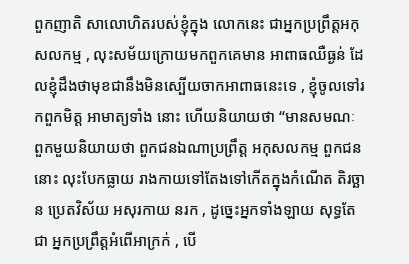ពួកញាតិ សាលោហិតរបស់ខ្ញុំក្នុង លោកនេះ ជាអ្នកប្រព្រឹត្តអកុសលកម្ម , លុះសម័យក្រោយមកពួកគេមាន អាពាធឈឺធ្ងន់ ដែលខ្ញុំដឹងថាមុខជានឹងមិនស្បើយចាកអាពាធនេះទេ , ខ្ញុំចូលទៅរកពួកមិត្ត អាមាត្យទាំង នោះ ហើយនិយាយថា “មានសមណៈ ពួកមួយនិយាយថា ពួកជនឯណាប្រព្រឹត្ត អកុសលកម្ម ពួកជននោះ លុះបែកធ្លាយ រាងកាយទៅតែងទៅកើតក្នុងកំណើត តិរច្ឆាន ប្រេតវិស័យ អសុរកាយ នរក , ដូច្នេះអ្នកទាំងឡាយ សុទ្ធតែជា អ្នកប្រព្រឹត្តអំពើអាក្រក់ , បើ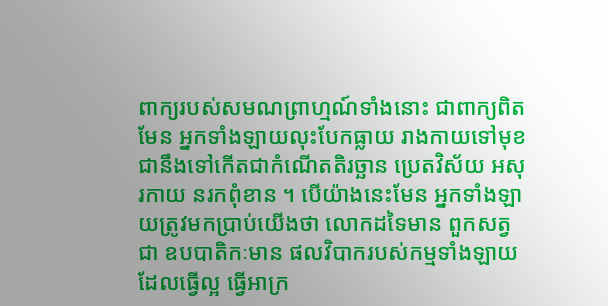ពាក្យរបស់សមណព្រាហ្មណ៍ទាំងនោះ ជាពាក្យពិតមែន អ្នកទាំងឡាយលុះបែកធ្លាយ រាងកាយទៅមុខជានឹងទៅកើតជាកំណើតតិរច្ឆាន ប្រេតវិស័យ អសុរកាយ នរកពុំខាន ។ បើយ៉ាងនេះមែន អ្នកទាំងឡាយត្រូវមកប្រាប់យើងថា លោកដទៃមាន ពួកសត្វជា ឧបបាតិកៈមាន ផលវិបាករបស់កម្មទាំងឡាយ ដែលធ្វើល្អ ធ្វើអាក្រ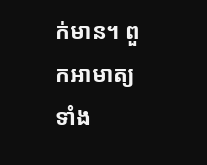ក់មាន។ ពួកអាមាត្យ ទាំង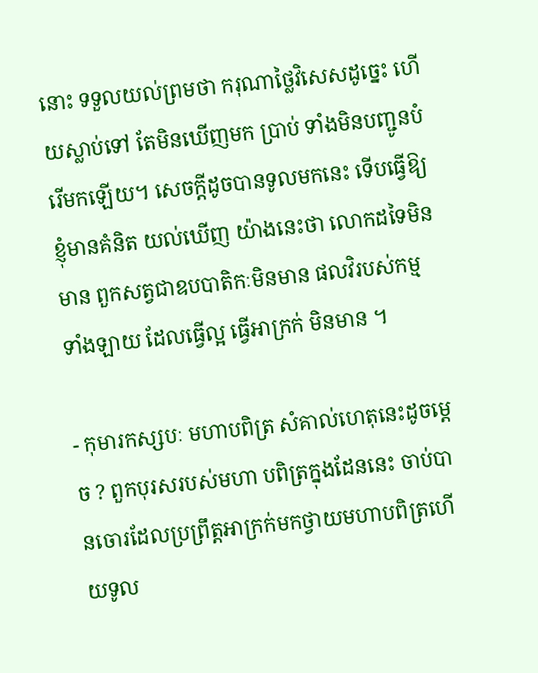នោះ ទទួលយល់ព្រមថា ករុណាថ្លៃវិសេសដូច្នេះ ហើយស្លាប់ទៅ តែមិនឃើញមក ប្រាប់ ទាំងមិនបញ្ជូនបំរើមកឡើយ។ សេចក្តីដូចបានទូលមកនេះ ទើបធ្វើឱ្យខ្ញុំមានគំនិត យល់ឃើញ យ៉ាងនេះថា លោកដទៃមិនមាន ពួកសត្វជាឧបបាតិកៈមិនមាន ផលវិរបស់កម្ម ទាំងឡាយ ដែលធ្វើល្អ ធ្វើអាក្រក់ មិនមាន ។

- កុមារកស្សបៈ មហាបពិត្រ សំគាល់ហេតុនេះដូចម្តេច ? ពួកបុរសរបស់មហា បពិត្រក្នុងដែននេះ ចាប់បានចោរដែលប្រព្រឹត្តអាក្រក់មកថ្វាយមហាបពិត្រហើយទូល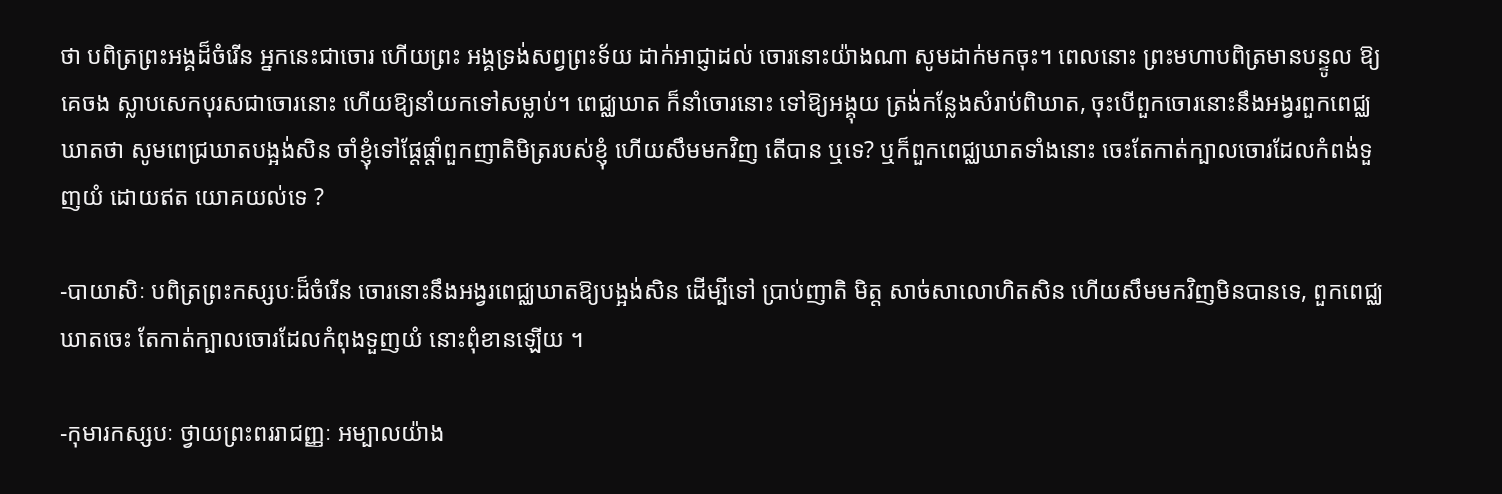ថា បពិត្រព្រះអង្គដ៏ចំរើន អ្នកនេះជាចោរ ហើយព្រះ អង្គទ្រង់សព្វព្រះទ័យ ដាក់អាជ្ញាដល់ ចោរនោះយ៉ាងណា សូមដាក់មកចុះ។ ពេលនោះ ព្រះមហាបពិត្រមានបន្ទូល ឱ្យគេចង ស្លាបសេកបុរសជាចោរនោះ ហើយឱ្យនាំយកទៅសម្លាប់។ ពេជ្ឈឃាត ក៏នាំចោរនោះ ទៅឱ្យអង្គុយ ត្រង់កន្លែងសំរាប់ពិឃាត, ចុះបើពួកចោរនោះនឹងអង្វរពួកពេជ្ឈឃាតថា សូមពេជ្រឃាតបង្អង់សិន ចាំខ្ញុំទៅផ្តែផ្តាំពួកញាតិមិត្ររបស់ខ្ញុំ ហើយសឹមមកវិញ តើបាន ឬទេ? ឬក៏ពួកពេជ្ឈឃាតទាំងនោះ ចេះតែកាត់ក្បាលចោរដែលកំពង់ទួញយំ ដោយឥត យោគយល់ទេ ?

-បាយាសិៈ បពិត្រព្រះកស្សបៈដ៏ចំរើន ចោរនោះនឹងអង្វរពេជ្ឈឃាតឱ្យបង្អង់សិន ដើម្បីទៅ ប្រាប់ញាតិ មិត្ត សាច់សាលោហិតសិន ហើយសឹមមកវិញមិនបានទេ, ពួកពេជ្ឈឃាតចេះ តែកាត់ក្បាលចោរដែលកំពុងទួញយំ នោះពុំខានឡើយ ។

-កុមារកស្សបៈ ថ្វាយព្រះពររាជញ្ញៈ អម្បាលយ៉ាង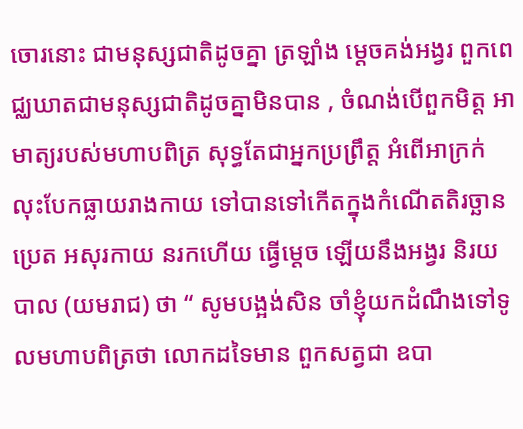ចោរនោះ ជាមនុស្សជាតិដូចគ្នា ត្រឡាំង ម្តេចគង់អង្វរ ពួកពេជ្ឈឃាតជាមនុស្សជាតិដូចគ្នាមិនបាន , ចំណង់បើពួកមិត្ត អាមាត្យរបស់មហាបពិត្រ សុទ្ធតែជាអ្នកប្រព្រឹត្ត អំពើអាក្រក់ លុះបែកធ្លាយរាងកាយ ទៅបានទៅកើតក្នុងកំណើតតិរច្ឆាន ប្រេត អសុរកាយ នរកហើយ ធ្វើម្តេច ឡើយនឹងអង្វរ និរយបាល (យមរាជ) ថា “ សូមបង្អង់សិន ចាំខ្ញុំយកដំណឹងទៅទូលមហាបពិត្រថា លោកដទៃមាន ពួកសត្វជា ឧបា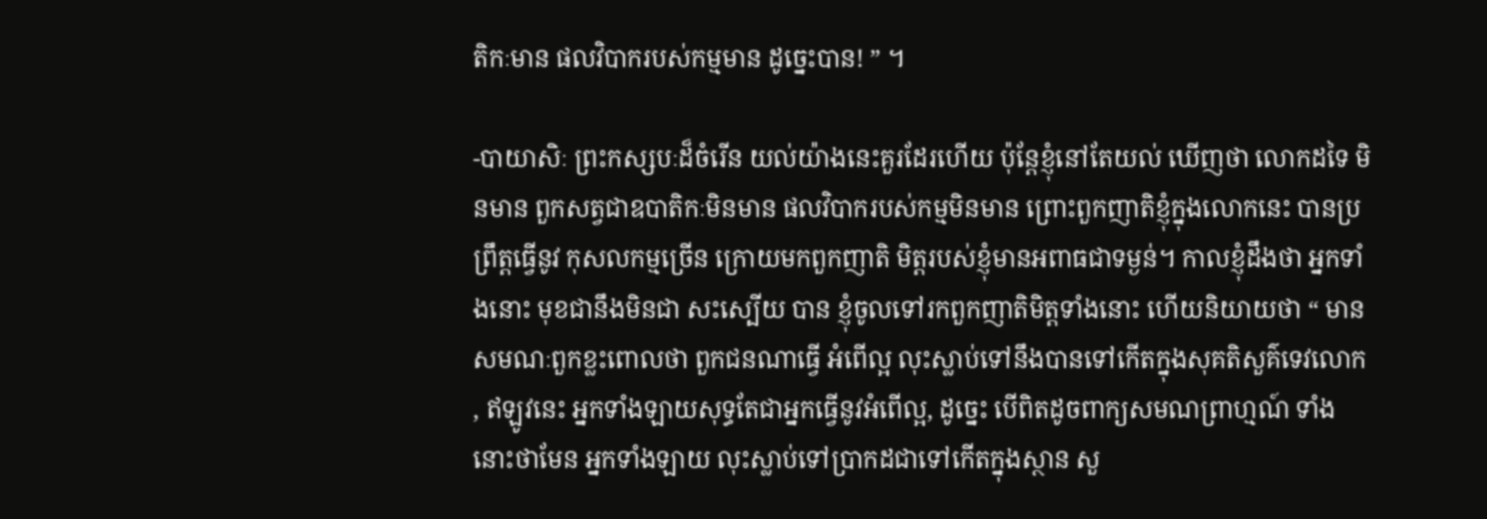តិកៈមាន ផលវិបាករបស់កម្មមាន ដូច្នេះបាន! ” ។

-បាយាសិៈ ព្រះកស្សបៈដ៏ចំរើន យល់យ៉ាងនេះគួរដែរហើយ ប៉ុន្តែខ្ញុំនៅតែយល់ ឃើញថា លោកដទៃ មិនមាន ពួកសត្វជាឧបាតិកៈមិនមាន ផលវិបាករបស់កម្មមិនមាន ព្រោះពួកញាតិខ្ញុំក្នុងលោកនេះ បានប្រព្រឹត្តធ្វើនូវ កុសលកម្មច្រើន ក្រោយមកពួកញាតិ មិត្តរបស់ខ្ញុំមានអពាធជាទម្ងន់។ កាលខ្ញុំដឹងថា អ្នកទាំងនោះ មុខជានឹងមិនជា សះស្បើយ បាន ខ្ញុំចូលទៅរកពួកញាតិមិត្តទាំងនោះ ហើយនិយាយថា “ មានសមណៈពួកខ្លះពោលថា ពួកជនណាធ្វើ អំពើល្អ លុះស្លាប់ទៅនឹងបានទៅកើតក្នុងសុគតិសួគ៌ទេវលោក , ឥឡូវនេះ អ្នកទាំងឡាយសុទ្ធតែជាអ្នកធ្វើនូវអំពើល្អ, ដូច្នេះ បើពិតដូចពាក្យសមណព្រាហ្មណ៍ ទាំងនោះថាមែន អ្នកទាំងឡាយ លុះស្លាប់ទៅប្រាកដជាទៅកើតក្នុងស្ថាន សួ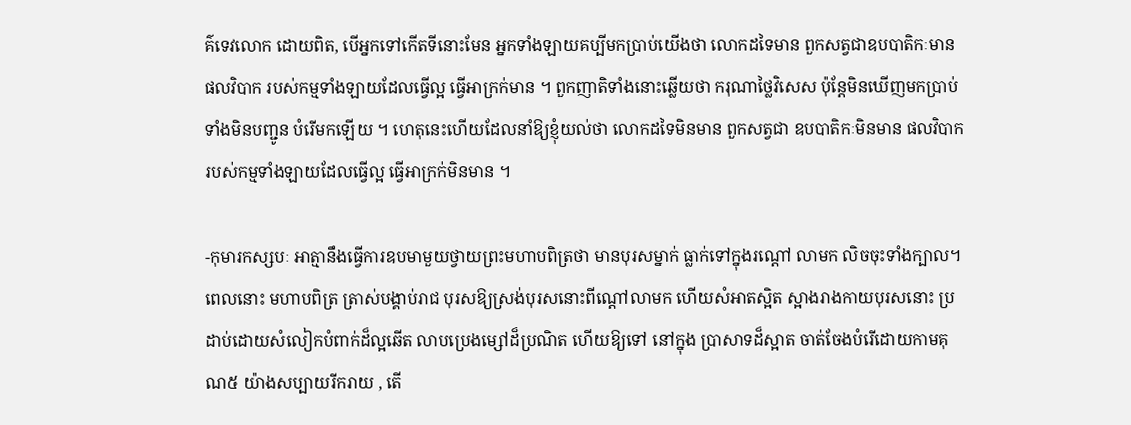គ៌ទេវលោក ដោយពិត, បើអ្នកទៅកើតទីនោះមែន អ្នកទាំងឡាយគប្បីមកប្រាប់យើងថា លោកដទៃមាន ពួកសត្វជាឧបបាតិកៈមាន ផលវិបាក របស់កម្មទាំងឡាយដែលធ្វើល្អ ធ្វើអាក្រក់មាន ។ ពួកញាតិទាំងនោះឆ្លើយថា ករុណាថ្លៃវិសេស ប៉ុន្តែមិនឃើញមកប្រាប់ ទាំងមិនបញ្ជូន បំរើមកឡើយ ។ ហេតុនេះហើយដែលនាំឱ្យខ្ញុំយល់ថា លោកដទៃមិនមាន ពួកសត្វជា ឧបបាតិកៈមិនមាន ផលវិបាករបស់កម្មទាំងឡាយដែលធ្វើល្អ ធ្វើអាក្រក់មិនមាន ។

-កុមារកស្សបៈ អាត្មានឹងធ្វើការឧបមាមួយថ្វាយព្រះមហាបពិត្រថា មានបុរសម្នាក់ ធ្លាក់ទៅក្នុងរណ្តៅ លាមក លិចចុះទាំងក្បាល។ ពេលនោះ មហាបពិត្រ ត្រាស់បង្គាប់រាជ បុរសឱ្យស្រង់បុរសនោះពីណ្តៅលាមក ហើយសំអាតស្អិត ស្អាងរាងកាយបុរសនោះ ប្រដាប់ដោយសំលៀកបំពាក់ដ៏ល្អឆើត លាបប្រេងម្សៅដ៏ប្រណិត ហើយឱ្យទៅ នៅក្នុង ប្រាសាទដ៏ស្អាត ចាត់ចែងបំរើដោយកាមគុណ៥ យ៉ាងសប្បាយរីករាយ , តើ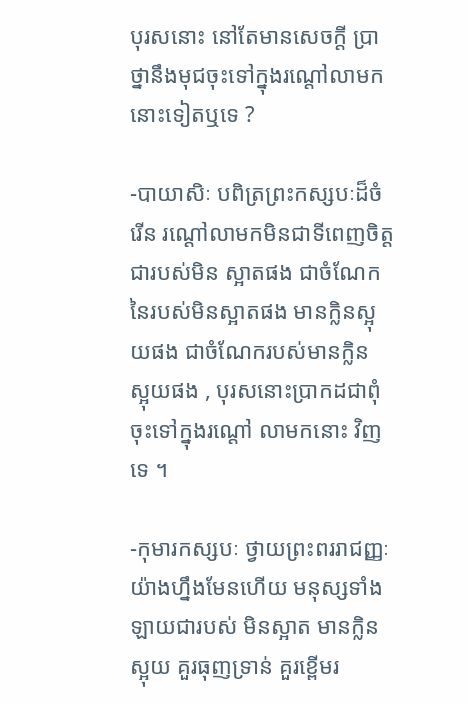បុរសនោះ នៅតែមានសេចក្តី ប្រាថ្នានឹងមុជចុះទៅក្នុងរណ្តៅលាមកនោះទៀតឬទេ ?

-បាយាសិៈ បពិត្រព្រះកស្សបៈដ៏ចំរើន រណ្តៅលាមកមិនជាទីពេញចិត្ត ជារបស់មិន ស្អាតផង ជាចំណែក នៃរបស់មិនស្អាតផង មានក្លិនស្អុយផង ជាចំណែករបស់មានក្លិន ស្អុយផង , បុរសនោះប្រាកដជាពុំចុះទៅក្នុងរណ្តៅ លាមកនោះ វិញទេ ។

-កុមារកស្សបៈ ថ្វាយព្រះពររាជញ្ញៈ យ៉ាងហ្នឹងមែនហើយ មនុស្សទាំងឡាយជារបស់ មិនស្អាត មានក្លិន ស្អុយ គួរធុញទ្រាន់ គួរខ្ពើមរ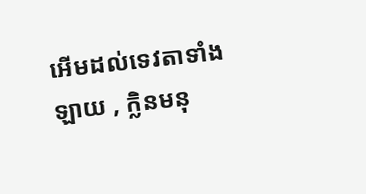អើមដល់ទេវតាទាំងឡាយ , ក្លិនមនុ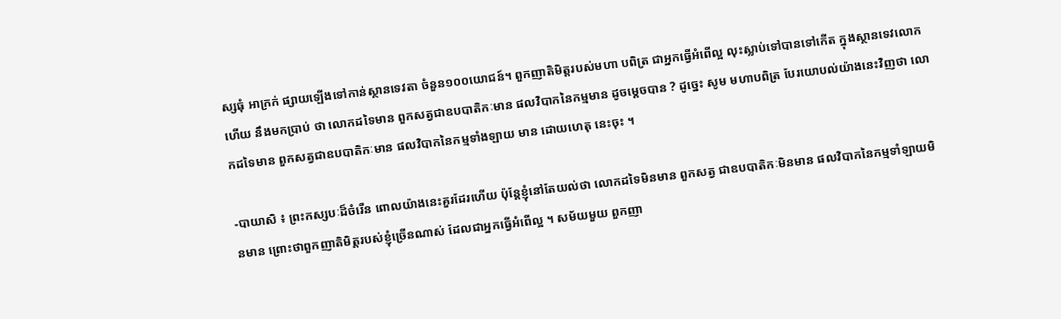ស្សធុំ អាក្រក់ ផ្សាយឡើងទៅកាន់ស្ថានទេវតា ចំនួន១០០យោជន៍។ ពួកញាតិមិត្តរបស់មហា បពិត្រ ជាអ្នកធ្វើអំពើល្អ លុះស្លាប់ទៅបានទៅកើត ក្នុងស្ថានទេវលោក ហើយ នឹងមកប្រាប់ ថា លោកដទៃមាន ពួកសត្វជាឧបបាតិកៈមាន ផលវិបាកនៃកម្មមាន ដូចម្តេចបាន ? ដូច្នេះ សូម មហាបពិត្រ បែរយោបល់យ៉ាងនេះវិញថា លោកដទៃមាន ពួកសត្វជាឧបបាតិកៈមាន ផលវិបាកនៃកម្មទាំងឡាយ មាន ដោយហេតុ នេះចុះ ។

-បាយាសិ ៖ ព្រះកស្សបៈដ៏ចំរើន ពោលយ៉ាងនេះគួរដែរហើយ ប៉ុន្តែខ្ញុំនៅតែយល់ថា លោកដទៃមិនមាន ពួកសត្វ ជាឧបបាតិកៈមិនមាន ផលវិបាកនៃកម្មទាំឡាយមិនមាន ព្រោះថាពួកញាតិមិត្តរបស់ខ្ញុំច្រើនណាស់ ដែលជាអ្នកធ្វើអំពើល្អ ។ សម័យមួយ ពួកញា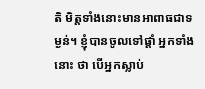តិ មិត្តទាំងនោះមានអាពាធជាទម្ងន់។ ខ្ញុំបានចូលទៅផ្តាំ អ្នកទាំងនោះ ថា បើអ្នកស្លាប់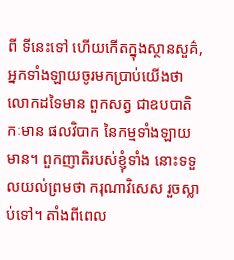ពី ទីនេះទៅ ហើយកើតក្នុងស្ថានសួគ៌, អ្នកទាំងឡាយចូរមកប្រាប់យើងថា លោកដទៃមាន ពួកសត្វ ជាឧបបាតិកៈមាន ផលវិបាក នៃកម្មទាំងឡាយមាន។ ពួកញាតិរបស់ខ្ញុំទាំង នោះទទួលយល់ព្រមថា ករុណាវិសេស រួចស្លាប់ទៅ។ តាំងពីពេល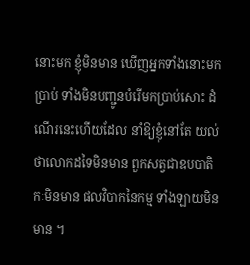នោះមក ខ្ញុំមិនមាន ឃើញអ្នកទាំងនោះមកប្រាប់ ទាំងមិនបញ្ជូនបំរើមកប្រាប់សោះ ដំណើរនេះហើយដែល នាំឱ្យខ្ញុំនៅតែ យល់ថាលោកដទៃមិនមាន ពួកសត្វជាឧបបាតិកៈមិនមាន ផលវិបាកនៃកម្ម ទាំងឡាយមិនមាន ។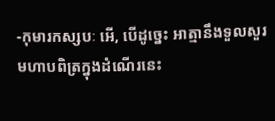-កុមារកស្សបៈ អើ, បើដូច្នេះ អាត្មានឹងទួលសួរមហាបពិត្រក្នុងដំណើរនេះ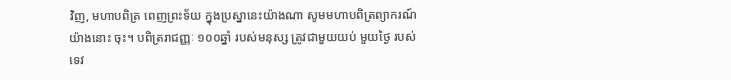វិញ, មហាបពិត្រ ពេញព្រះទ័យ ក្នុងប្រស្នានេះយ៉ាងណា សូមមហាបពិត្រព្យាករណ៍យ៉ាងនោះ ចុះ។ បពិត្ររាជញ្ញៈ ១០០ឆ្នាំ របស់មនុស្ស ត្រូវជាមួយយប់ មួយថ្ងៃ របស់ទេវ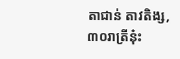តាជាន់ តាវតិង្ស, ៣០រាត្រីនុ៎ះ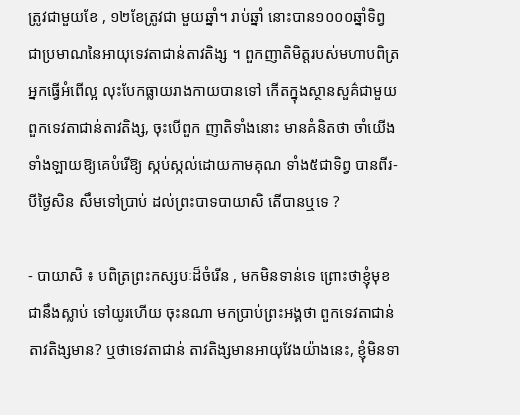ត្រូវជាមួយខែ , ១២ខែត្រូវជា មួយឆ្នាំ។ រាប់ឆ្នាំ នោះបាន១០០០ឆ្នាំទិព្វ ជាប្រមាណនៃអាយុទេវតាជាន់តាវតិង្ស ។ ពួកញាតិមិត្តរបស់មហាបពិត្រ អ្នកធ្វើអំពើល្អ លុះបែកធ្លាយរាងកាយបានទៅ កើតក្នុងស្ថានសួគ៌ជាមួយពួកទេវតាជាន់តាវតិង្ស, ចុះបើពួក ញាតិទាំងនោះ មានគំនិតថា ចាំយើងទាំងឡាយឱ្យគេបំរើឱ្យ ស្កប់ស្កល់ដោយកាមគុណ ទាំង៥ជាទិព្វ បានពីរ-បីថ្ងៃសិន សឹមទៅប្រាប់ ដល់ព្រះបាទបាយាសិ តើបានឬទេ ?

- បាយាសិ ៖ បពិត្រព្រះកស្សបៈដ៏ចំរើន , មកមិនទាន់ទេ ព្រោះថាខ្ញុំមុខជានឹងស្លាប់ ទៅយូរហើយ ចុះនណា មកប្រាប់ព្រះអង្គថា ពួកទេវតាជាន់តាវតិង្សមាន? ឬថាទេវតាជាន់ តាវតិង្សមានអាយុវែងយ៉ាងនេះ, ខ្ញុំមិនទា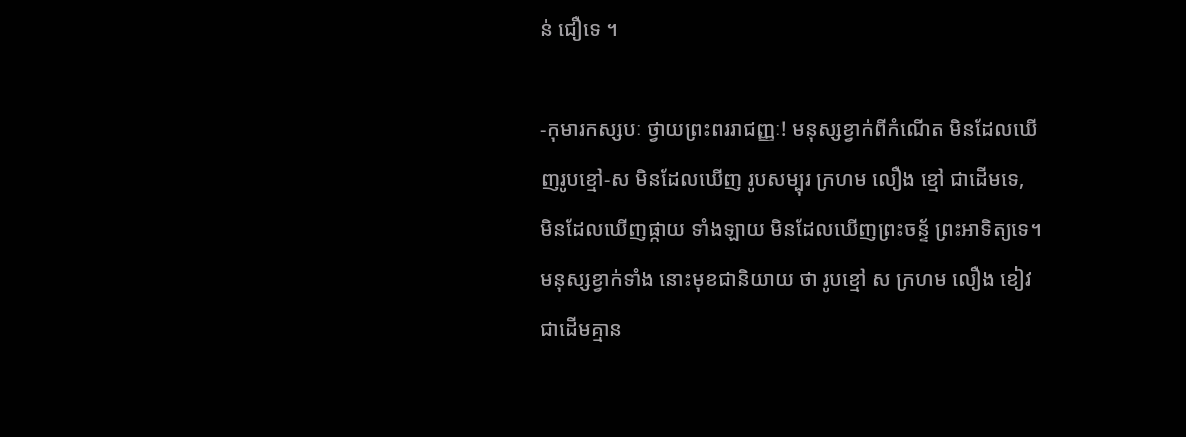ន់ ជឿទេ ។

-កុមារកស្សបៈ ថ្វាយព្រះពររាជញ្ញៈ! មនុស្សខ្វាក់ពីកំណើត មិនដែលឃើញរូបខ្មៅ-ស មិនដែលឃើញ រូបសម្បុរ ក្រហម លឿង ខ្មៅ ជាដើមទេ, មិនដែលឃើញផ្កាយ ទាំងឡាយ មិនដែលឃើញព្រះចន្ទ័ ព្រះអាទិត្យទេ។ មនុស្សខ្វាក់ទាំង នោះមុខជានិយាយ ថា រូបខ្មៅ ស ក្រហម លឿង ខៀវ ជាដើមគ្មាន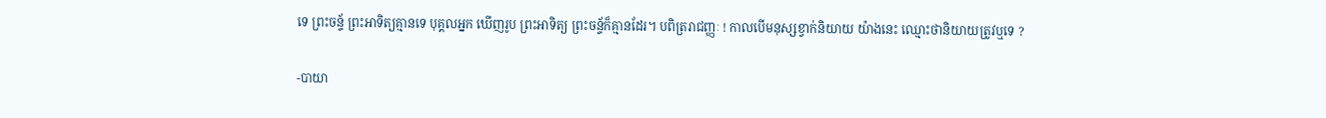ទេ ព្រះចន្ទ័ ព្រះអាទិត្យគ្មានទេ បុគ្គលអ្នក ឃើញរូប ព្រះអាទិត្យ ព្រះចន្ទ័ក៏គ្មានដែរ។ បពិត្ររាជញ្ញៈ ! កាលបើមនុស្សខ្វាក់និយាយ យ៉ាងនេះ ឈ្មោះថានិយាយត្រូវឬទេ ?

-បាយា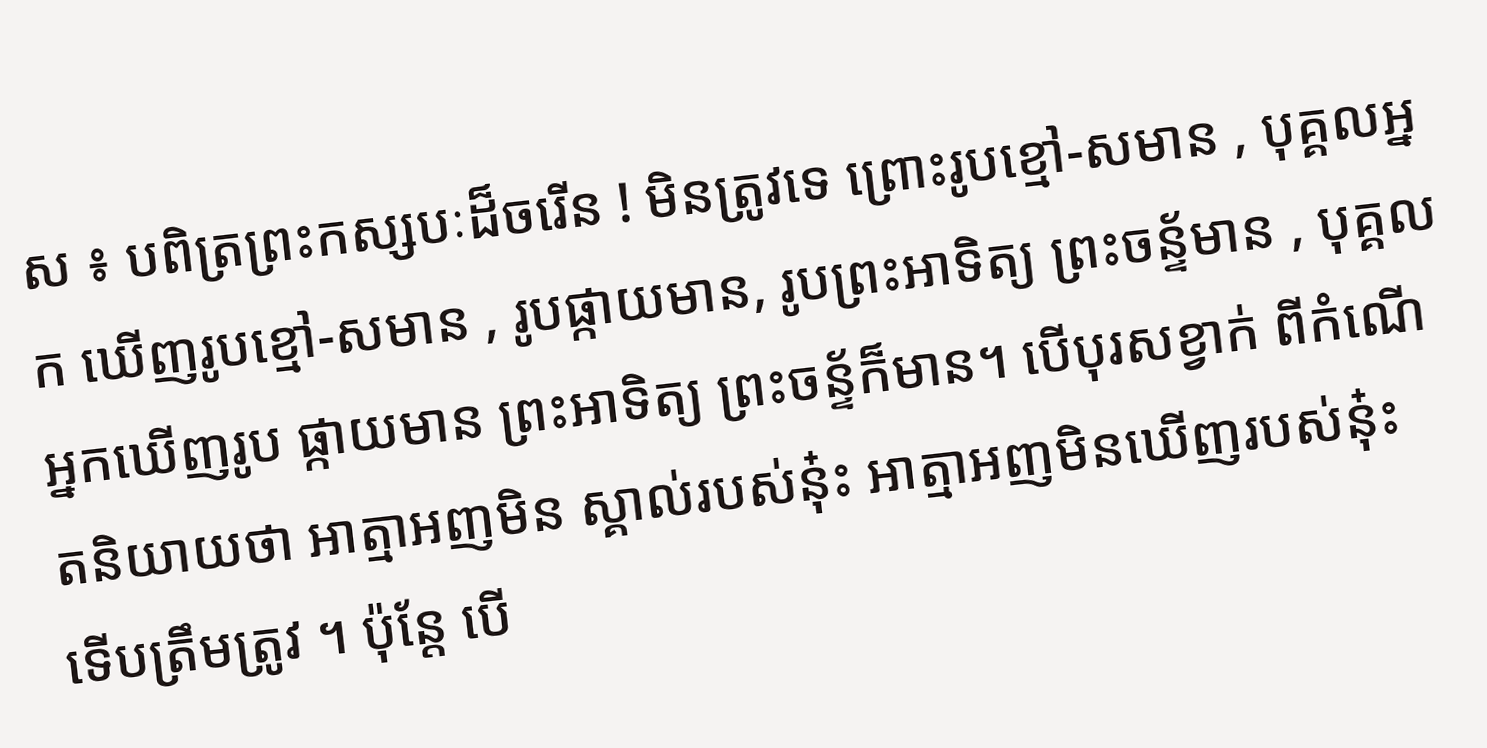ស ៖ បពិត្រព្រះកស្សបៈដ៏ចរើន ! មិនត្រូវទេ ព្រោះរូបខ្មៅ-សមាន , បុគ្គលអ្នក ឃើញរូបខ្មៅ-សមាន , រូបផ្កាយមាន, រូបព្រះអាទិត្យ ព្រះចន្ទ័មាន , បុគ្គលអ្នកឃើញរូប ផ្កាយមាន ព្រះអាទិត្យ ព្រះចន្ទ័ក៏មាន។ បើបុរសខ្វាក់ ពីកំណើតនិយាយថា អាត្មាអញមិន ស្គាល់របស់នុ៎ះ អាត្មាអញមិនឃើញរបស់នុ៎ះ ទើបត្រឹមត្រូវ ។ ប៉ុន្តែ បើ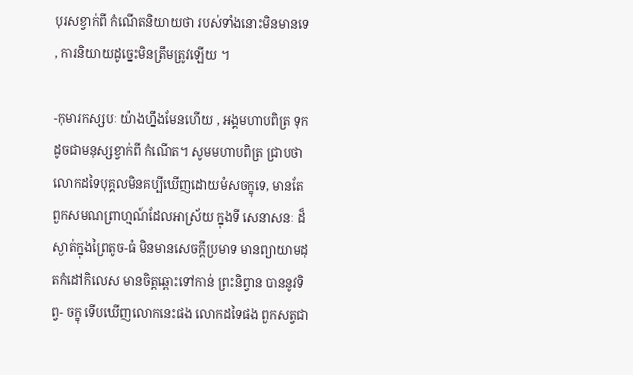បុរសខ្វាក់ពី កំណើតនិយាយថា របស់ទាំងនោះមិនមានទេ , ការនិយាយដូច្នេះមិនត្រឹមត្រូវឡើយ ។

-កុមារកស្សបៈ យ៉ាងហ្នឹងមែនហើយ , អង្គមហាបពិត្រ ទុកដូចជាមនុស្សខ្វាក់ពី កំណើត។ សូមមហាបពិត្រ ជ្រាបថា លោកដទៃបុគ្គលមិនគប្បីឃើញដោយមំសចក្ខុទេ, មានតែពួកសមណព្រាហ្មណ៍ដែលអាស្រ័យ ក្នុងទី សេនាសនៈ ដ៏ស្ងាត់ក្នុងព្រៃតូច-ធំ មិនមានសេចក្តីប្រមាទ មានព្យាយាមដុតកំដៅកិលេស មានចិត្តឆ្ពោះទៅកាន់ ព្រះនិព្វាន បាននូវទិព្វ- ចក្ខុ ទើបឃើញលោកនេះផង លោកដទៃផង ពួកសត្វជា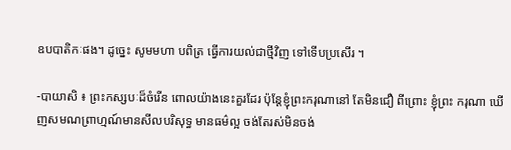ឧបបាតិកៈផង។ ដូច្នេះ សូមមហា បពិត្រ ធ្វើការយល់ជាថ្មីវិញ ទៅទើបប្រសើរ ។

-បាយាសិ ៖ ព្រះកស្សបៈដ៏ចំរើន ពោលយ៉ាងនេះគួរដែរ ប៉ុន្តែខ្ញុំព្រះករុណានៅ តែមិនជឿ ពីព្រោះ ខ្ញុំព្រះ ករុណា ឃើញសមណព្រាហ្មណ៍មានសីលបរិសុទ្ធ មានធម៌ល្អ ចង់តែរស់មិនចង់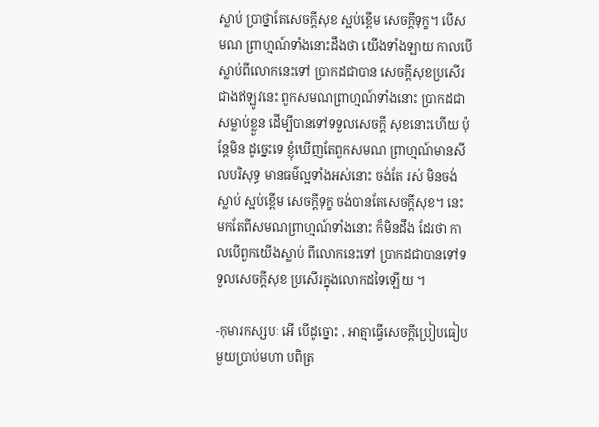ស្លាប់ ប្រាថ្នាតែសេចក្តីសុខ ស្អប់ខ្ពើម សេចក្តីទុក្ខ។ បើសមណ ព្រាហ្មណ៍ទាំងនោះដឹងថា យើងទាំងឡាយ កាលបើស្លាប់ពីលោកនេះទៅ ប្រាកដជាបាន សេចក្តីសុខប្រសើរ ជាងឥឡូវនេះ ពួកសមណព្រាហ្មណ៍ទាំងនោះ ប្រាកដជាសម្លាប់ខ្លួន ដើម្បីបានទៅទទួលសេចក្តី សុខនោះហើយ ប៉ុន្តែមិន ដូច្នេះទេ ខ្ញុំឃើញតែពួកសមណ ព្រាហ្មណ៍មានសីលបរិសុទ្ធ មានធម៌ល្អទាំងអស់នោះ ចង់តែ រស់ មិនចង់ស្លាប់ ស្អប់ខ្ពើម សេចក្តីទុក្ខ ចង់បានតែសេចក្តីសុខ។ នេះមកតែពីសមណព្រាហ្មណ៍ទាំងនោះ ក៏មិនដឹង ដែរថា កាលបើពួកយើងស្លាប់ ពីលោកនេះទៅ ប្រាកដជាបានទៅទទួលសេចក្តីសុខ ប្រសើរក្នុងលោកដទៃឡើយ ។

-កុមារកស្សបៈ អើ បើដូច្នោះ , អាត្មាធ្វើសេចក្តីប្រៀបធៀបមួយប្រាប់មហា បពិត្រ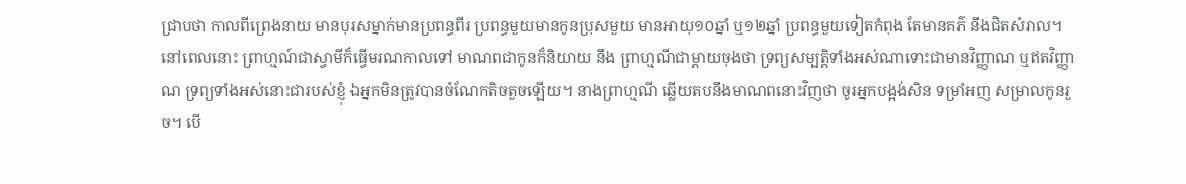ជ្រាបថា កាលពីព្រេងនាយ មានបុរសម្នាក់មានប្រពន្ធពីរ ប្រពន្ធមួយមានកូនប្រុសមួយ មានអាយុ១០ឆ្នាំ ឬ១២ឆ្នាំ ប្រពន្ធមួយទៀតកំពុង តែមានគភ៌ នឹងជិតសំរាល។ នៅពេលនោះ ព្រាហ្មណ៍ជាស្វាមីក៏ធ្វើមរណកាលទៅ មាណពជាកូនក៏និយាយ នឹង ព្រាហ្មណីជាម្តាយចុងថា ទ្រព្យសម្បត្តិទាំងអស់ណាទោះជាមានវិញ្ញាណ ឬឥតវិញ្ញាណ ទ្រព្យទាំងអស់នោះជារបស់ខ្ញុំ ឯអ្នកមិនត្រូវបានចំណែកតិចតួចឡើយ។ នាងព្រាហ្មណី ឆ្លើយតបនឹងមាណពនោះវិញថា ចូរអ្នកបង្អង់សិន ទម្រាំអញ សម្រាលកូនរួច។ បើ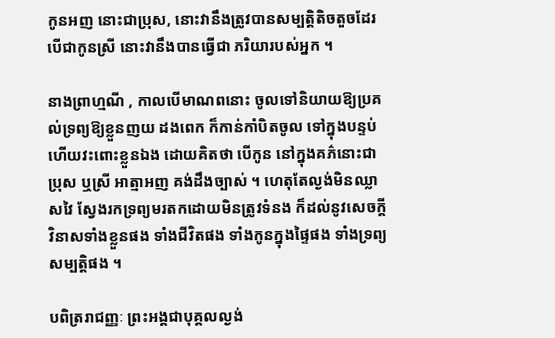កូនអញ នោះជាប្រុស, នោះវានឹងត្រូវបានសម្បត្តិតិចតួចដែរ បើជាកូនស្រី នោះវានឹងបានធ្វើជា ភរិយារបស់អ្នក ។

នាងព្រាហ្មណី , កាលបើមាណពនោះ ចូលទៅនិយាយឱ្យប្រគល់ទ្រព្យឱ្យខ្លួនញយ ដងពេក ក៏កាន់កាំបិតចូល ទៅក្នុងបន្ទប់ ហើយវះពោះខ្លួនឯង ដោយគិតថា បើកូន នៅក្នុងគភ៌នោះជាប្រុស ឬស្រី អាត្មាអញ គង់ដឹងច្បាស់ ។ ហេតុតែល្ងង់មិនឈ្លាសវៃ ស្វែងរកទ្រព្យមរតកដោយមិនត្រូវទំនង ក៏ដល់នូវសេចក្តីវិនាសទាំងខ្លួនផង ទាំងជីវិតផង ទាំងកូនក្នុងផ្ទៃផង ទាំងទ្រព្យសម្បត្តិផង ។

បពិត្ររាជញ្ញៈ ព្រះអង្គជាបុគ្គលល្ងង់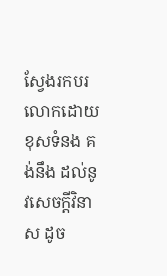ស្វែងរកបរលោកដោយខុសទំនង គង់នឹង ដល់នូវសេចក្តីវិនាស ដូច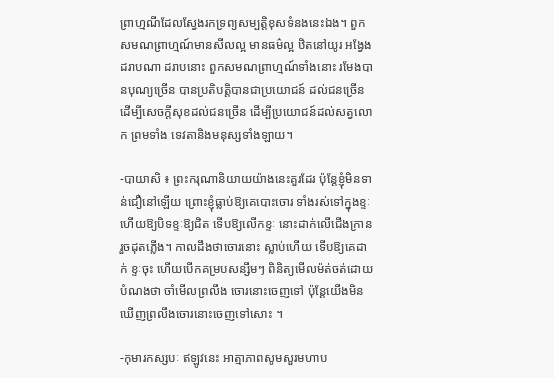ព្រាហ្មណីដែលស្វែងរកទ្រព្យសម្បត្តិខុសទំនងនេះឯង។ ពួកសមណព្រាហ្មណ៍មានសីលល្អ មានធម៌ល្អ ឋិតនៅយូរ អង្វែងដរាបណា ដរាបនោះ ពួកសមណព្រាហ្មណ៍ទាំងនោះ រមែងបានបុណ្យច្រើន បានប្រតិបត្តិបានជាប្រយោជន៍ ដល់ជនច្រើនដើម្បីសេចក្តីសុខដល់ជនច្រើន ដើម្បីប្រយោជន៍ដល់សត្វលោក ព្រមទាំង ទេវតានិងមនុស្សទាំងឡាយ។

-បាយាសិ ៖ ព្រះករុណានិយាយយ៉ាងនេះគួរដែរ ប៉ុន្តែខ្ញុំមិនទាន់ជឿនៅឡើយ ព្រោះខ្ញុំធ្លាប់ឱ្យគេបោះចោរ ទាំងរស់ទៅក្នុងខ្ទៈ ហើយឱ្យបិទខ្ទៈឱ្យជិត ទើបឱ្យលើកខ្ទៈ នោះដាក់លើជើងក្រានរួចដុតភ្លើង។ កាលដឹងថាចោរនោះ ស្លាប់ហើយ ទើបឱ្យគេដាក់ ខ្ទៈចុះ ហើយបើកគម្របសន្សឹមៗ ពិនិត្យមើលម៉ត់ចត់ដោយបំណងថា ចាំមើលព្រលឹង ចោរនោះចេញទៅ ប៉ុន្តែយើងមិនឃើញព្រលឹងចោរនោះចេញទៅសោះ ។

-កុមារកស្សបៈ ឥឡូវនេះ អាត្មាភាពសូមសួរមហាប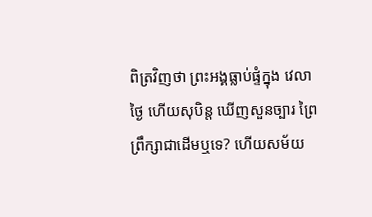ពិត្រវិញថា ព្រះអង្គធ្លាប់ផ្ទំក្នុង វេលាថ្ងៃ ហើយសុបិន្ត ឃើញសួនច្បារ ព្រៃព្រឹក្សាជាដើមឬទេ? ហើយសម័យ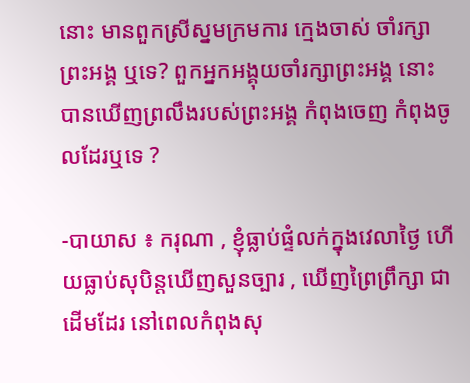នោះ មានពួកស្រីស្នមក្រមការ ក្មេងចាស់ ចាំរក្សាព្រះអង្គ ឬទេ? ពួកអ្នកអង្គុយចាំរក្សាព្រះអង្គ នោះ បានឃើញព្រលឹងរបស់ព្រះអង្គ កំពុងចេញ កំពុងចូលដែរឬទេ ?

-បាយាស ៖ ករុណា , ខ្ញុំធ្លាប់ផ្ទំលក់ក្នុងវេលាថ្ងៃ ហើយធ្លាប់សុបិន្តឃើញសួនច្បារ , ឃើញព្រៃព្រឹក្សា ជាដើមដែរ នៅពេលកំពុងសុ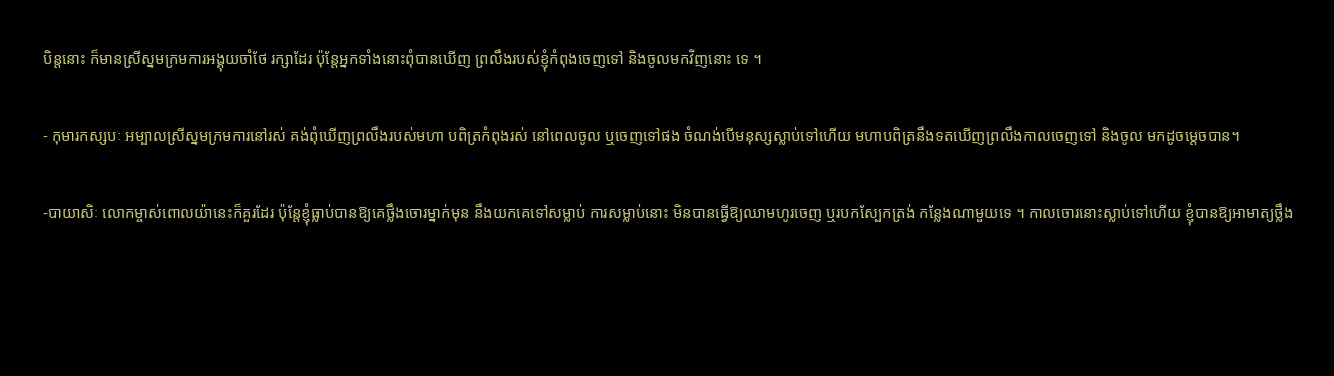បិន្តនោះ ក៏មានស្រីស្នមក្រមការអង្គុយចាំថែ រក្សាដែរ ប៉ុន្តែអ្នកទាំងនោះពុំបានឃើញ ព្រលឹងរបស់ខ្ញុំកំពុងចេញទៅ និងចូលមកវិញនោះ ទេ ។

- កុមារកស្សបៈ អម្បាលស្រីស្នមក្រមការនៅរស់ គង់ពុំឃើញព្រលឹងរបស់មហា បពិត្រកំពុងរស់ នៅពេលចូល ឬចេញទៅផង ចំណង់បើមនុស្សស្លាប់ទៅហើយ មហាបពិត្រនឹងទតឃើញព្រលឹងកាលចេញទៅ និងចូល មកដូចម្តេចបាន។

-បាយាសិៈ លោកម្ចាស់ពោលយ៉ានេះក៏គួរដែរ ប៉ុន្តែខ្ញុំធ្លាប់បានឱ្យគេថ្លឹងចោរម្នាក់មុន នឹងយកគេទៅសម្លាប់ ការសម្លាប់នោះ មិនបានធ្វើឱ្យឈាមហូរចេញ ឬរបកស្បែកត្រង់ កន្លែងណាមួយទេ ។ កាលចោរនោះស្លាប់ទៅហើយ ខ្ញុំបានឱ្យអាមាត្យថ្លឹង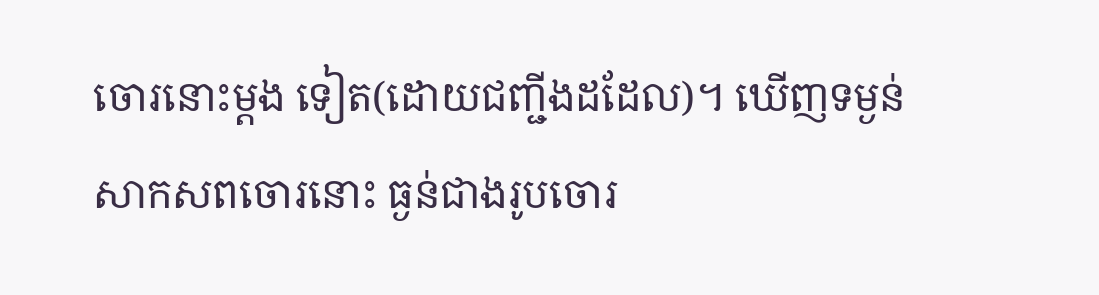ចោរនោះម្តង ទៀត(ដោយជញ្ជីងដដែល)។ ឃើញទម្ងន់សាកសពចោរនោះ ធ្ងន់ជាងរូបចោរ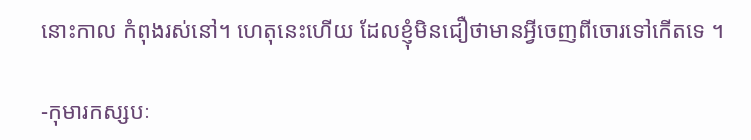នោះកាល កំពុងរស់នៅ។ ហេតុនេះហើយ ដែលខ្ញុំមិនជឿថាមានអ្វីចេញពីចោរទៅកើតទេ ។

-កុមារកស្សបៈ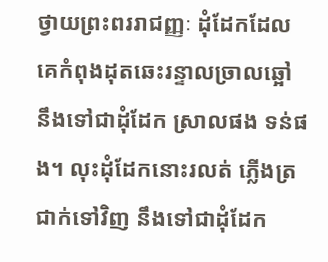ថ្វាយព្រះពររាជញ្ញៈ ដុំដែកដែលគេកំពុងដុតឆេះរន្ទាលច្រាលឆ្អៅ នឹងទៅជាដុំដែក ស្រាលផង ទន់ផង។ លុះដុំដែកនោះរលត់ ភ្លើងត្រជាក់ទៅវិញ នឹងទៅជាដុំដែក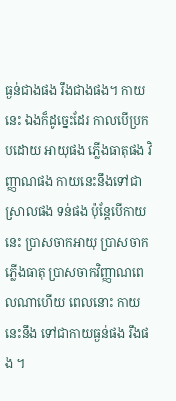ធ្ងន់ជាងផង រឹងជាងផង។ កាយនេះ ឯងក៏ដូច្នេះដែរ កាលបើប្រកបដោយ អាយុផង ភ្លើងធាតុផង វិញ្ញាណផង កាយនេះនឹងទៅជាស្រាលផង ទន់ផង ប៉ុន្តែបើកាយ នេះ ប្រាសចាកអាយុ ប្រាសចាកភ្លើងធាតុ ប្រាសចាកវិញ្ញាណពេលណាហើយ ពេលនោះ កាយនេះនឹង ទៅជាកាយធ្ងន់ផង រឹងផង ។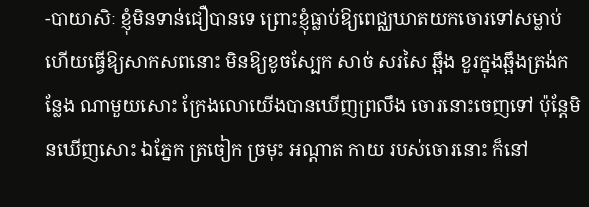-បាយាសិៈ ខ្ញុំមិនទាន់ជឿបានទេ ព្រោះខ្ញុំធ្លាប់ឱ្យពេជ្ឈឃាតយកចោរទៅសម្លាប់ ហើយធ្វើឱ្យសាកសពនោះ មិនឱ្យខូចស្បែក សាច់ សរសៃ ឆ្អឹង ខួរក្នុងឆ្អឹងត្រង់កន្លែង ណាមួយសោះ ក្រែងលោយើងបានឃើញព្រលឹង ចោរនោះចេញទៅ ប៉ុន្តែមិនឃើញសោះ ឯភ្នែក ត្រចៀក ច្រមុះ អណ្តាត កាយ របស់ចោរនោះ ក៏នៅ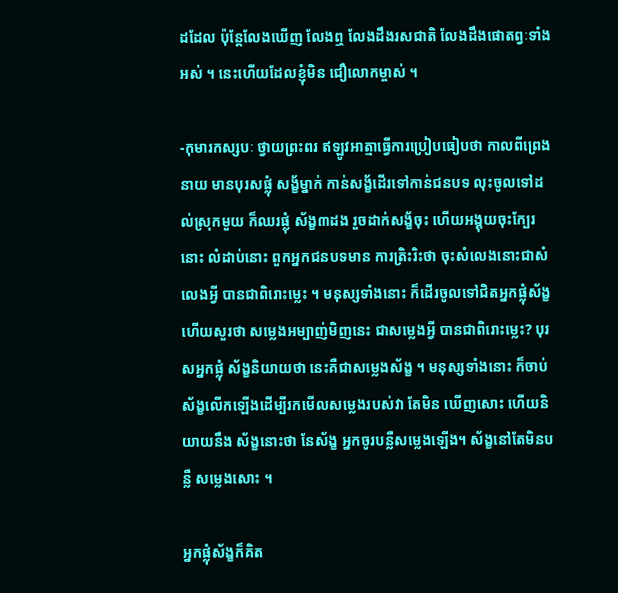ដដែល ប៉ុន្តែលែងឃើញ លែងឮ លែងដឹងរសជាតិ លែងដឹងផោតព្វៈទាំងអស់ ។ នេះហើយដែលខ្ញុំមិន ជឿលោកម្ចាស់ ។

-កុមារកស្សបៈ ថ្វាយព្រះពរ ឥឡូវអាត្មាធ្វើការប្រៀបធៀបថា កាលពីព្រេងនាយ មានបុរសផ្លុំ សង្ខ័ម្នាក់ កាន់សង្ខ័ដើរទៅកាន់ជនបទ លុះចូលទៅដល់ស្រុកមួយ ក៏ឈរផ្លុំ ស័ង្ខ៣ដង រួចដាក់សង្ខ័ចុះ ហើយអង្គុយចុះក្បែរនោះ លំដាប់នោះ ពួកអ្នកជនបទមាន ការត្រិះរិះថា ចុះសំលេងនោះជាសំលេងអ្វី បានជាពិរោះម្លេះ ។ មនុស្សទាំងនោះ ក៏ដើរចូលទៅជិតអ្នកផ្លុំស័ង្ខ ហើយសួរថា សម្លេងអម្បាញ់មិញនេះ ជាសម្លេងអ្វី បានជាពិរោះម្លេះ? បុរសអ្នកផ្លុំ ស័ង្ខនិយាយថា នេះគឺជាសម្លេងស័ង្ខ ។ មនុស្សទាំងនោះ ក៏ចាប់ស័ង្ខលើកឡើងដើម្បីរកមើលសម្លេងរបស់វា តែមិន ឃើញសោះ ហើយនិយាយនឹង ស័ង្ខនោះថា នែស័ង្ខ អ្នកចូរបន្លឺសម្លេងឡើង។ ស័ង្ខនៅតែមិនបន្លឺ សម្លេងសោះ ។

អ្នកផ្លុំស័ង្ខក៏គិត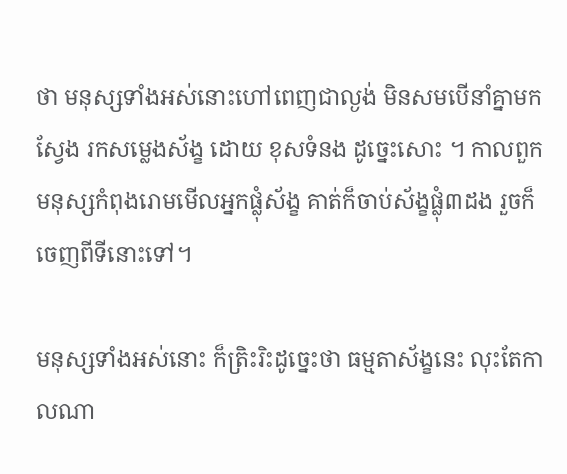ថា មនុស្សទាំងអស់នោះហៅពេញជាល្ងង់ មិនសមបើនាំគ្នាមកស្វែង រកសម្លេងស័ង្ខ ដោយ ខុសទំនង ដូច្នេះសោះ ។ កាលពួកមនុស្សកំពុងរោមមើលអ្នកផ្លុំស័ង្ខ គាត់ក៏ចាប់ស័ង្ខផ្លុំ៣ដង រួចក៏ចេញពីទីនោះទៅ។

មនុស្សទាំងអស់នោះ ក៏ត្រិះរិះដូច្នេះថា ធម្មតាស័ង្ខនេះ លុះតែកាលណា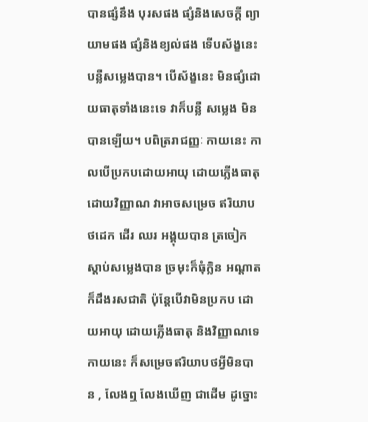បានផ្សំនឹង បុរសផង ផ្សំនិងសេចក្តី ព្យាយាមផង ផ្សំនិងខ្យល់ផង ទើបស័ង្ខនេះបន្លឺសម្លេងបាន។ បើស័ង្ខនេះ មិនផ្សំដោយធាតុទាំងនេះទេ វាក៏បន្លឺ សម្លេង មិនបានឡើយ។ បពិត្ររាជញ្ញៈ កាយនេះ កាលបើប្រកបដោយអាយុ ដោយភ្លើងធាតុ ដោយវិញ្ញាណ វាអាចសម្រេច ឥរិយាបថដេក ដើរ ឈរ អង្គុយបាន ត្រចៀកស្តាប់សម្លេងបាន ច្រមុះក៏ធុំក្លិន អណ្តាតក៏ដឹងរសជាតិ ប៉ុន្តែបើវាមិនប្រកប ដោយអាយុ ដោយភ្លើងធាតុ និងវិញ្ញាណទេ កាយនេះ ក៏សម្រេចឥរិយាបថអ្វីមិនបាន , លែងឮ លែងឃើញ ជាដើម ដូច្នោះ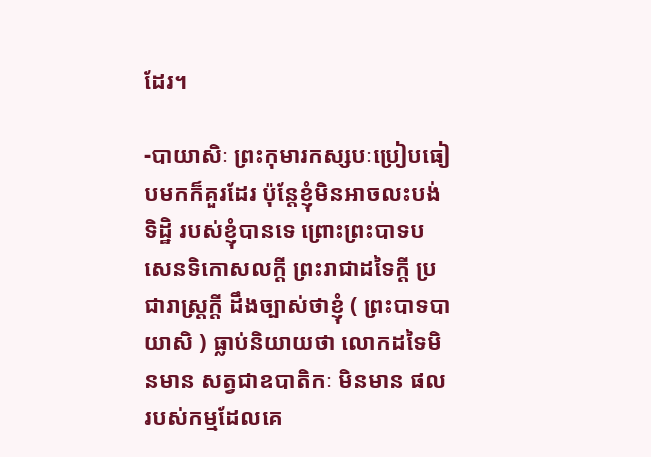ដែរ។

-បាយាសិៈ ព្រះកុមារកស្សបៈប្រៀបធៀបមកក៏គួរដែរ ប៉ុន្តែខ្ញុំមិនអាចលះបង់ទិដ្ឋិ របស់ខ្ញុំបានទេ ព្រោះព្រះបាទបសេនទិកោសលក្តី ព្រះរាជាដទៃក្តី ប្រជារាស្ត្រក្តី ដឹងច្បាស់ថាខ្ញុំ ( ព្រះបាទបាយាសិ ) ធ្លាប់និយាយថា លោកដទៃមិនមាន សត្វជាឧបាតិកៈ មិនមាន ផលរបស់កម្មដែលគេ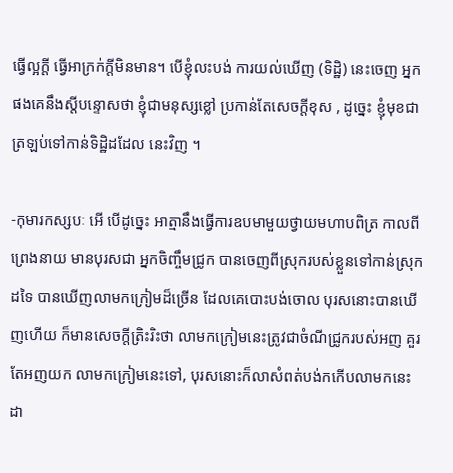ធ្វើល្អក្តី ធ្វើអាក្រក់ក្តីមិនមាន។ បើខ្ញុំលះបង់ ការយល់ឃើញ (ទិដ្ឋិ) នេះចេញ អ្នកផងគេនឹងស្តីបន្ទោសថា ខ្ញុំជាមនុស្សខ្លៅ ប្រកាន់តែសេចក្តីខុស , ដូច្នេះ ខ្ញុំមុខជាត្រឡប់ទៅកាន់ទិដ្ឋិដដែល នេះវិញ ។

-កុមារកស្សបៈ អើ បើដូច្នេះ អាត្មានឹងធ្វើការឧបមាមួយថ្វាយមហាបពិត្រ កាលពី ព្រេងនាយ មានបុរសជា អ្នកចិញ្ចឹមជ្រូក បានចេញពីស្រុករបស់ខ្លួនទៅកាន់ស្រុកដទៃ បានឃើញលាមកក្រៀមដ៏ច្រើន ដែលគេបោះបង់ចោល បុរសនោះបានឃើញហើយ ក៏មានសេចក្តីត្រិះរិះថា លាមកក្រៀមនេះត្រូវជាចំណីជ្រូករបស់អញ គួរតែអញយក លាមកក្រៀមនេះទៅ, បុរសនោះក៏លាសំពត់បង់កកើបលាមកនេះដា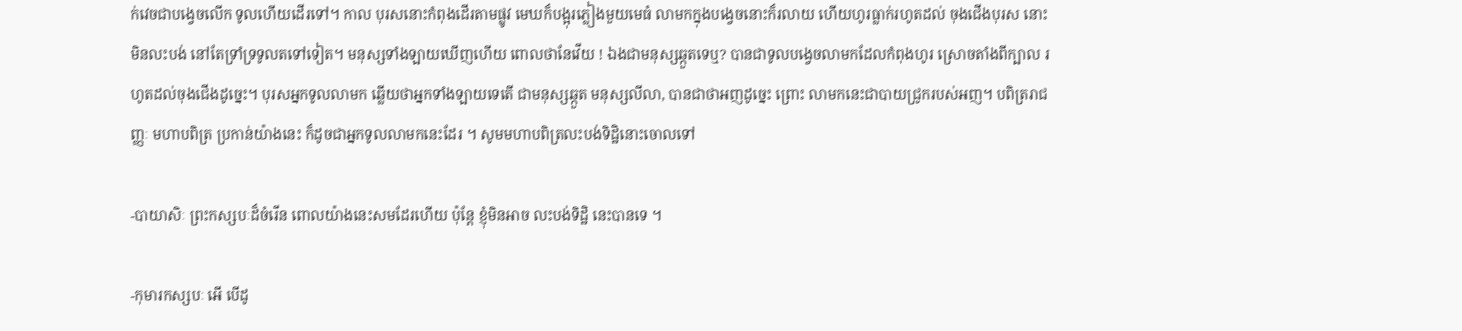ក់វេចជាបង្វេចលើក ទូលហើយដើរទៅ។ កាល បុរសនោះកំពុងដើរតាមផ្លូវ មេឃក៏បង្អុរភ្លៀងមួយមេធំ លាមកក្នុងបង្វេចនោះក៏រលាយ ហើយហូរធ្លាក់រហូតដល់ ចុងជើងបុរស នោះមិនលះបង់ នៅតែទ្រាំទ្រទូលតទៅទៀត។ មនុស្សទាំងឡាយឃើញហើយ ពោលថានែវើយ ! ឯងជាមនុស្សឆ្កួតទេឬ? បានជាទូលបង្វេចលាមកដែលកំពុងហូរ ស្រោចតាំងពីក្បាល រហូតដល់ចុងជើងដូច្នេះ។ បុរសអ្នកទូលលាមក ឆ្លើយថាអ្នកទាំងឡាយទេតើ ជាមនុស្សឆ្កួត មនុស្សលីលា, បានជាថាអញដូច្នេះ ព្រោះ លាមកនេះជាបាយជ្រូករបស់អញ។ បពិត្ររាជញ្ញៈ មហាបពិត្រ ប្រកាន់យ៉ាងនេះ ក៏ដូចជាអ្នកទូលលាមកនេះដែរ ។ សូមមហាបពិត្រលះបង់ទិដ្ឋិនោះចោលទៅ

-បាយាសិៈ ព្រះកស្សបៈដ៏ចំរើន ពោលយ៉ាងនេះសមដែរហើយ ប៉ុន្តែ ខ្ញុំមិនអាច លះបង់ទិដ្ឋិ នេះបានទេ ។

-កុមារកស្សបៈ អើ បើដូ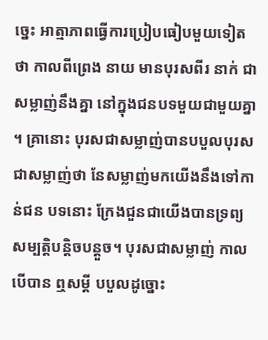ច្នេះ អាត្មាភាពធ្វើការប្រៀបធៀបមួយទៀតថា កាលពីព្រេង នាយ មានបុរសពីរ នាក់ ជាសម្លាញ់នឹងគ្នា នៅក្នុងជនបទមួយជាមួយគ្នា ។ គ្រានោះ បុរសជាសម្លាញ់បានបបួលបុរស ជាសម្លាញ់ថា នែសម្លាញ់មកយើងនឹងទៅកាន់ជន បទនោះ ក្រែងជួនជាយើងបានទ្រព្យសម្បត្តិបន្តិចបន្តួច។ បុរសជាសម្លាញ់ កាលបើបាន ឮសម្តី បបួលដូច្នោះ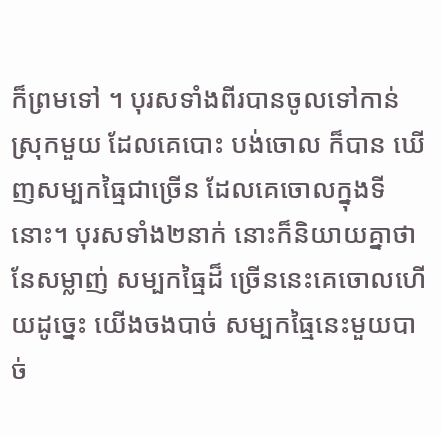ក៏ព្រមទៅ ។ បុរសទាំងពីរបានចូលទៅកាន់ស្រុកមួយ ដែលគេបោះ បង់ចោល ក៏បាន ឃើញសម្បកធ្មៃជាច្រើន ដែលគេចោលក្នុងទីនោះ។ បុរសទាំង២នាក់ នោះក៏និយាយគ្នាថា នែសម្លាញ់ សម្បកធ្មៃដ៏ ច្រើននេះគេចោលហើយដូច្នេះ យើងចងបាច់ សម្បកធ្មៃនេះមួយបាច់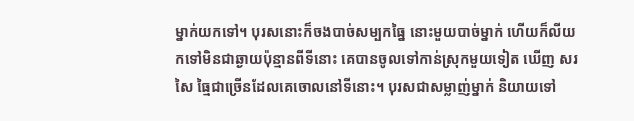ម្នាក់យកទៅ។ បុរសនោះក៏ចងបាច់សម្បកធ្នៃ នោះមួយបាច់ម្នាក់ ហើយក៏លីយកទៅមិនជាឆ្ងាយប៉ុន្មានពីទីនោះ គេបានចូលទៅកាន់ស្រុកមួយទៀត ឃើញ សរសៃ ធ្មៃជាច្រើនដែលគេចោលនៅទីនោះ។ បុរសជាសម្លាញ់ម្នាក់ និយាយទៅ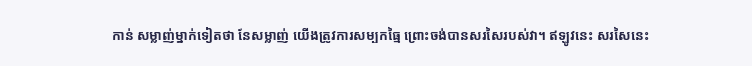កាន់ សម្លាញ់ម្នាក់ទៀតថា នែសម្លាញ់ យើងត្រូវការសម្បកធ្មៃ ព្រោះចង់បានសរសៃរបស់វា។ ឥឡូវនេះ សរសៃនេះ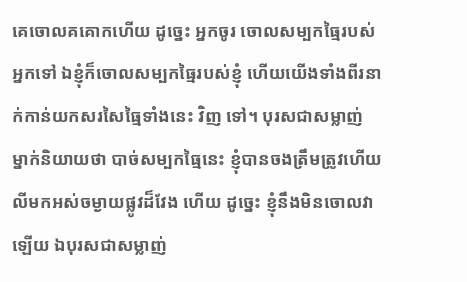គេចោលគគោកហើយ ដូច្នេះ អ្នកចូរ ចោលសម្បកធ្មៃរបស់អ្នកទៅ ឯខ្ញុំក៏ចោលសម្បកធ្មៃរបស់ខ្ញុំ ហើយយើងទាំងពីរនាក់កាន់យកសរសៃធ្មៃទាំងនេះ វិញ ទៅ។ បុរសជាសម្លាញ់ ម្នាក់និយាយថា បាច់សម្បកធ្មៃនេះ ខ្ញុំបានចងត្រឹមត្រូវហើយ លីមកអស់ចម្ងាយផ្លូវដ៏វែង ហើយ ដូច្នេះ ខ្ញុំនឹងមិនចោលវាឡើយ ឯបុរសជាសម្លាញ់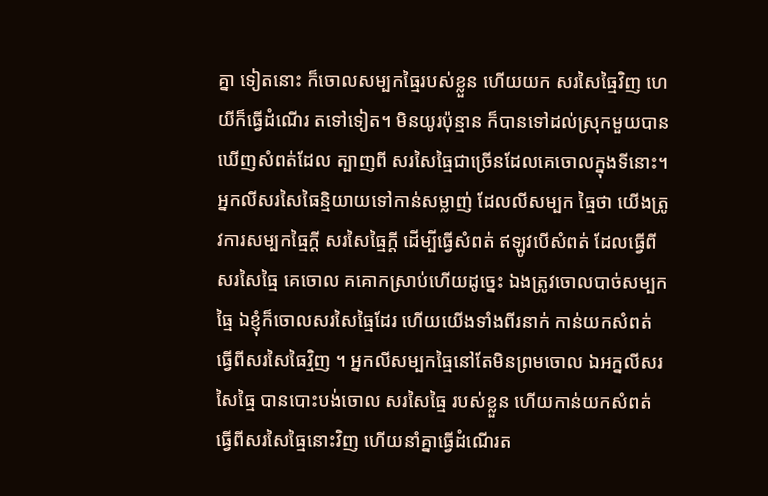គ្នា ទៀតនោះ ក៏ចោលសម្បកធ្មៃរបស់ខ្លួន ហើយយក សរសៃធ្មៃវិញ ហេយីក៏ធ្វើដំណើរ តទៅទៀត។ មិនយូរប៉ុន្មាន ក៏បានទៅដល់ស្រុកមួយបានឃើញសំពត់ដែល ត្បាញពី សរសៃធ្មៃជាច្រើនដែលគេចោលក្នុងទីនោះ។ អ្នកលីសរសៃធៃន្មិយាយទៅកាន់សម្លាញ់ ដែលលីសម្បក ធ្មៃថា យើងត្រូវការសម្បកធ្មៃក្តី សរសៃធ្មៃក្តី ដើម្បីធ្វើសំពត់ ឥឡូវបើសំពត់ ដែលធ្វេីពីសរសៃធៃ្ម គេចោល គគោកស្រាប់ហើយដូច្នេះ ឯងត្រូវចោលបាច់សម្បកធ្មៃ ឯខ្ញុំក៏ចោលសរសៃធ្មៃដែរ ហើយយើងទាំងពីរនាក់ កាន់យកសំពត់ ធ្វើពីសរសៃធៃវ្មិញ ។ អ្នកលីសម្បកធ្មៃនៅតែមិនព្រមចោល ឯអក្នលីសរសៃធ្មៃ បានបោះបង់ចោល សរសៃធ្មៃ របស់ខ្លួន ហើយកាន់យកសំពត់ធ្វើពីសរសៃធ្មៃនោះវិញ ហើយនាំគ្នាធ្វើដំណើរត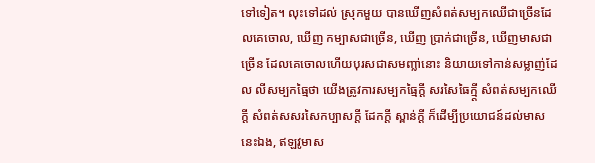ទៅទៀត។ លុះទៅដល់ ស្រុកមួយ បានឃើញសំពត់សម្បកឈើជាច្រើនដែលគេចោល, ឃើញ កម្បាសជាច្រើន, ឃើញ ប្រាក់ជាច្រើន, ឃើញមាសជាច្រើន ដែលគេចោលហើយបុរសជាសមញ្លា់នោះ និយាយទៅកាន់សម្លាញ់ដែល លីសម្បកធ្មៃថា យើងត្រូវការសម្បកធ្មៃក្តី សរសៃធៃក្ម្តី សំពត់សម្បកឈើក្តី សំពត់សសរសៃកប្បាសក្តី ដែកក្តី ស្ពាន់ក្តី ក៏ដើម្បីប្រយោជន៍ដល់មាសនេះឯង, ឥឡវូមាស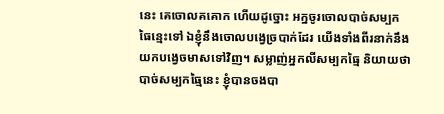នេះ គេចោលគគោក ហើយដូច្នោះ អក្នចូរចោលបាច់សម្បក ធៃន្មេះទៅ ឯខ្ញុំនឹងចោលបង្វេច្របាក់ដែរ យើងទាំងពីរនាក់នឹងយកបង្វេចមាសទៅវិញ។ សម្លាញ់អ្នកលីសម្បកធៃ្ម និយាយថា បាច់សម្បកធ្មៃនេះ ខ្ញុំបានចងបា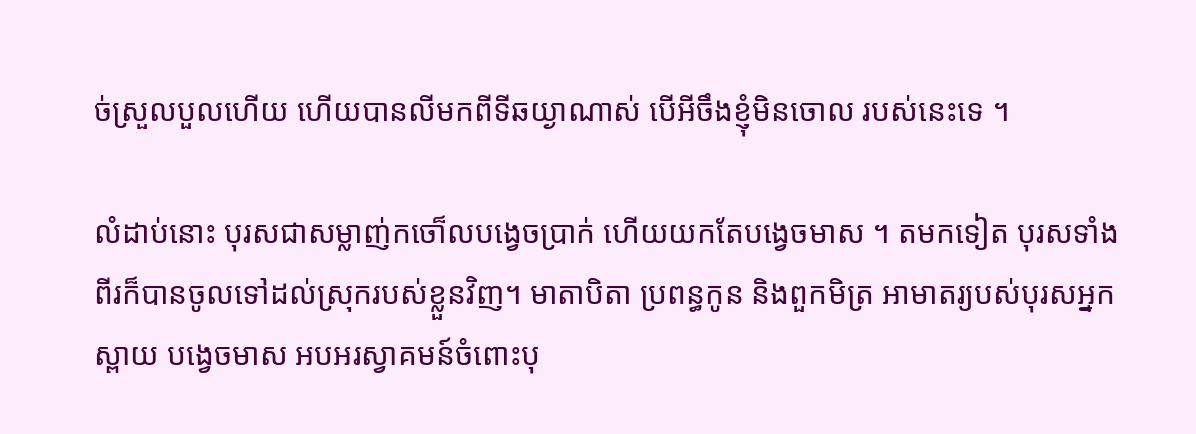ច់ស្រួលបួលហើយ ហើយបានលីមកពីទីឆយ្ងាណាស់ បើអីចឹងខ្ញុំមិនចោល របស់នេះទេ ។

លំដាប់នោះ បុរសជាសម្លាញ់កចោ៏លបង្វេចប្រាក់ ហើយយកតែបង្វេចមាស ។ តមកទៀត បុរសទាំង ពីរក៏បានចូលទៅដល់ស្រុករបស់ខ្លួនវិញ។ មាតាបិតា ប្រពន្ធកូន និងពួកមិត្រ អាមាតរ្យបស់បុរសអ្នកស្ពាយ បង្វេចមាស អបអរស្វាគមន៍ចំពោះបុ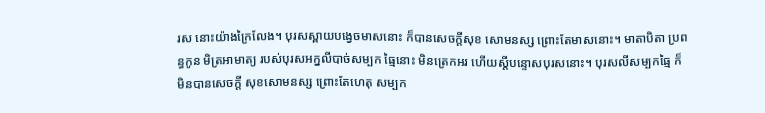រស នោះយ៉ាងក្រៃលែង។ បុរសស្ពាយបង្វេចមាសនោះ ក៏បានសេចក្តីសុខ សោមនស្ស ព្រោះតែមាសនោះ។ មាតាបិតា ប្រពន្ធកូន មិត្រអាមាត្យ របស់បុរសអក្នលីបាច់សម្បក ធ្មៃនោះ មិនត្រេកអរ ហើយស្តីបន្ទោសបុរសនោះ។ បុរសលីសម្បកធ្មៃ ក៏មិនបានសេចក្តី សុខសោមនស្ស ព្រោះតែហេតុ សម្បក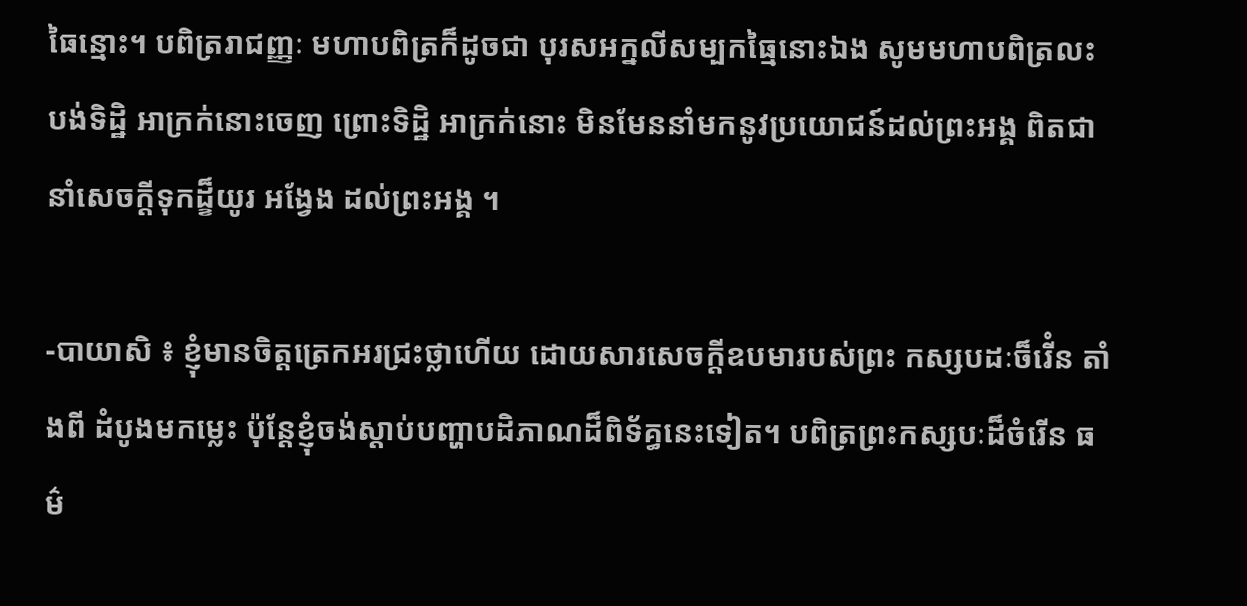ធៃន្មោះ។ បពិត្ររាជញ្ញៈ មហាបពិត្រក៏ដូចជា បុរសអក្នលីសម្បកធ្មៃនោះឯង សូមមហាបពិត្រលះបង់ទិដ្ឋិ អាក្រក់នោះចេញ ព្រោះទិដ្ឋិ អាក្រក់នោះ មិនមែននាំមកនូវប្រយោជន៍ដល់ព្រះអង្គ ពិតជានាំសេចក្តីទុកដ្ខ៏យូរ អង្វែង ដល់ព្រះអង្គ ។

-បាយាសិ ៖ ខ្ញុំមានចិត្តត្រេកអរជ្រះថ្លាហើយ ដោយសារសេចក្តីឧបមារបស់ព្រះ កស្សបដៈច៏រើំន តាំងពី ដំបូងមកម្លេះ ប៉ុន្តែខ្ញុំចង់ស្តាប់បញ្ហាបដិភាណដ៏ពិទ័គ្ធនេះទៀត។ បពិត្រព្រះកស្សបៈដ៏ចំរើន ធម៌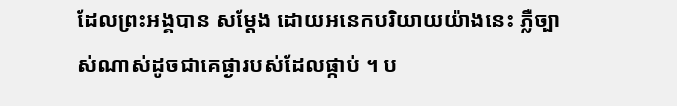ដែលព្រះអង្គបាន សម្តែង ដោយអនេកបរិយាយយ៉ាងនេះ ភ្លឺច្បាស់ណាស់ដូចជាគេផ្ងារបស់ដែលផ្កាប់ ។ ប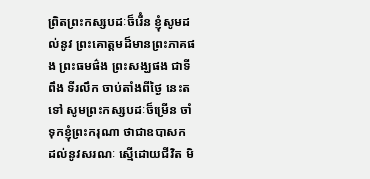ពិ្រតព្រះកស្សបដៈច៏រើំន ខ្ញុំសូមដល់នូវ ព្រះគោត្តមដ៏មានព្រះភាគផង ព្រះធមផ៌ង ព្រះសង្ឃផង ជាទីពឹង ទីរលឹក ចាប់តាំងពីថ្ងៃ នេះតទៅ សូមព្រះកស្សបដៈច៏ម្រើន ចាំទុកខ្ញុំព្រះករុណា ថាជាឧបាសក ដល់នូវសរណៈ ស្មើដោយជីវិត មិ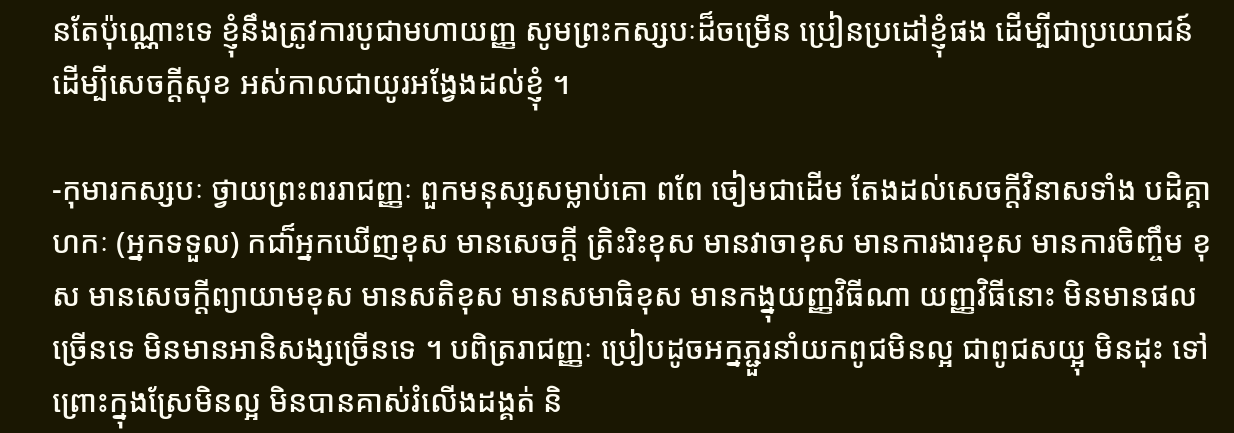នតែប៉ុណ្ណោះទេ ខ្ញុំនឹងត្រូវការបូជាមហាយញ្ញ សូមព្រះកស្សបៈដ៏ចម្រើន ប្រៀនប្រដៅខ្ញុំផង ដើម្បីជាប្រយោជន៍ ដើម្បីសេចក្តីសុខ អស់កាលជាយូរអង្វែងដល់ខ្ញុំ ។

-កុមារកស្សបៈ ថ្វាយព្រះពររាជញ្ញៈ ពួកមនុស្សសម្លាប់គោ ពពែ ចៀមជាដើម តែងដល់សេចក្តីវិនាសទាំង បដិគ្គាហកៈ (អ្នកទទួល) កជា៏អ្នកឃើញខុស មានសេចក្តី ត្រិះរិះខុស មានវាចាខុស មានការងារខុស មានការចិញ្ចឹម ខុស មានសេចក្តីព្យាយាមខុស មានសតិខុស មានសមាធិខុស មានកង្នុយញ្ញវិធីណា យញ្ញវិធីនោះ មិនមានផល ច្រើនទេ មិនមានអានិសង្សច្រើនទេ ។ បពិត្ររាជញ្ញៈ ប្រៀបដូចអក្នភ្ជួរនាំយកពូជមិនល្អ ជាពូជសយ្អុ មិនដុះ ទៅព្រោះក្នុងស្រែមិនល្អ មិនបានគាស់រំលើងដង្គត់ និ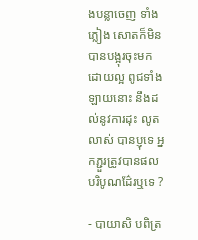ងបន្លាចេញ ទាំងភ្លៀង សោតក៏មិនបានបង្អុរចុះមកដោយល្អ ពូជទាំងឡាយនោះ នឹងដល់នូវការដុះ លូតលាស់ បានប្ញុទេ អ្នកភ្ជួរត្រូវបានផល បរិបូណដ៌ែរឬទេ ?

- បាយាសិ បពិត្រ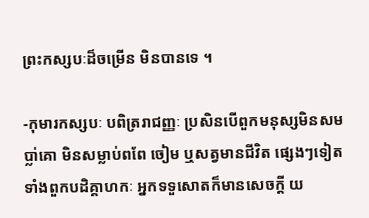ព្រះកស្សបៈដ៏ចម្រើន មិនបានទេ ។

-កុមារកស្សបៈ បពិត្ររាជញ្ញៈ ប្រសិនបើពួកមនុស្សមិនសមប្លា់គោ មិនសម្លាប់ពពែ ចៀម ឬសត្វមានជីវិត ផ្សេងៗទៀត ទាំងពួកបដិគ្គាហកៈ អ្នកទទួសោតក៏មានសេចក្តី យ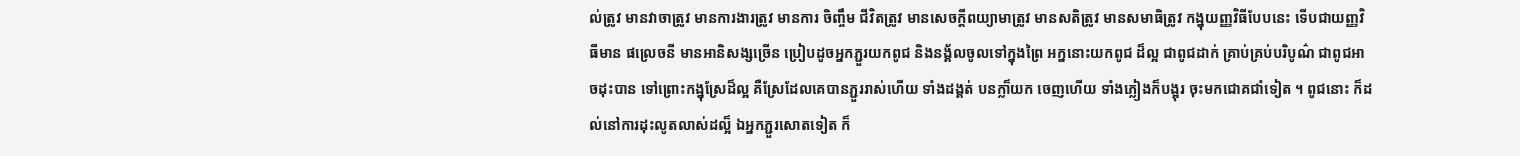ល់ត្រូវ មានវាចាត្រូវ មានការងារត្រូវ មានការ ចិញ្ចឹម ជីវិតត្រូវ មានសេចក្តីពយ្យាមាត្រូវ មានសតិត្រូវ មានសមាធិត្រូវ កង្នុយញ្ញវិធីបែបនេះ ទើបជាយញ្ញវិធីមាន ផល្រេចនី មានអានិសង្សច្រើន ប្រៀបដូចអ្នកភ្ជួរយកពូជ និងនង្គ័លចូលទៅក្នុងព្រៃ អក្ននោះយកពូជ ដ៏ល្អ ជាពូជដាក់ គ្រាប់គ្រប់បរិបូណ៌ ជាពូជអាចដុះបាន ទៅព្រោះកង្នុស្រែដ៏ល្អ គឺស្រែដែលគេបានភ្ជួររាស់ហើយ ទាំងដង្គត់ បនក្លា៏យក ចេញហើយ ទាំងភ្លៀងក៏បង្អុរ ចុះមកជោគជាំទៀត ។ ពូជនោះ ក៏ដល់នៅការដុះលូតលាស់ដល្អ៏ ឯអ្នកភ្ជួរសោតទៀត ក៏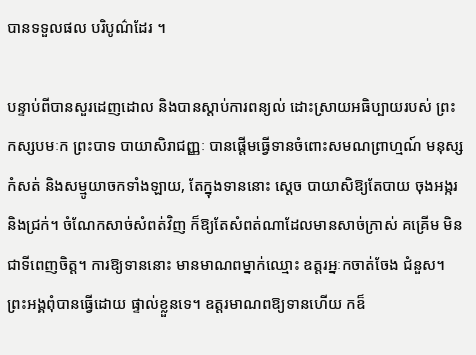បានទទួលផល បរិបូណ៌ដែរ ។

បន្ទាប់ពីបានសួរដេញដោល និងបានស្តាប់ការពន្យល់ ដោះស្រាយអធិប្បាយរបស់ ព្រះកស្សបមៈក ព្រះបាទ បាយាសិរាជញ្ញៈ បានផ្តេីមធ្វើទានចំពោះសមណព្រាហ្មណ៍ មនុស្សកំសត់ និងសម្មូយាចកទាំងឡាយ, តែក្នុងទាននោះ ស្តេច បាយាសិឱ្យតែបាយ ចុងអង្ករ និងជ្រក់។ ចំណែកសាច់សំពត់វិញ ក៏ឱ្យតែសំពត់ណាដែលមានសាច់ក្រាស់ គគ្រើម មិនជាទីពេញចិត្ត។ ការឱ្យទាននោះ មានមាណពម្នាក់ឈ្មោះ ឧត្តរអ្នៈកចាត់ចែង ជំនួស។ ព្រះអង្គពុំបានធ្វើដោយ ផ្ទាល់ខ្លួនទេ។ ឧត្តរមាណពឱ្យទានហើយ កឧ៏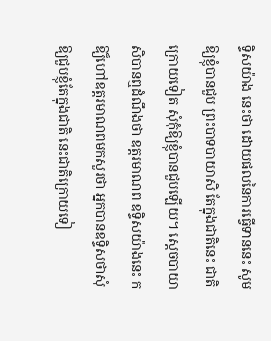ទ្ទិសយ៉ាង នេះថា ដោយផលនៃការធ្វើទាននេះ សូមឱ្យខ្ញុំបានជួប ព្រះបាទបាយាសិ តែក្នុងជាតិនេះ ជាតិក្រោយទៀត សុំកុំឱ្យខ្ញុំបានជួបឡើយ។ ស្តេចបាយាសិបានឮដំណឹងថា ឧត្តរមាណព ឧទ្ទិសយ៉ាងនេះ កឱ្យ៏ហៅឧត្តរមាណពមកសួរថា អ្នកបានឧទ្ទិសថាសុំឱ្យជួបខ្ញុំតែក្នុងជាតិ នេះជាតិក្រោយទៀ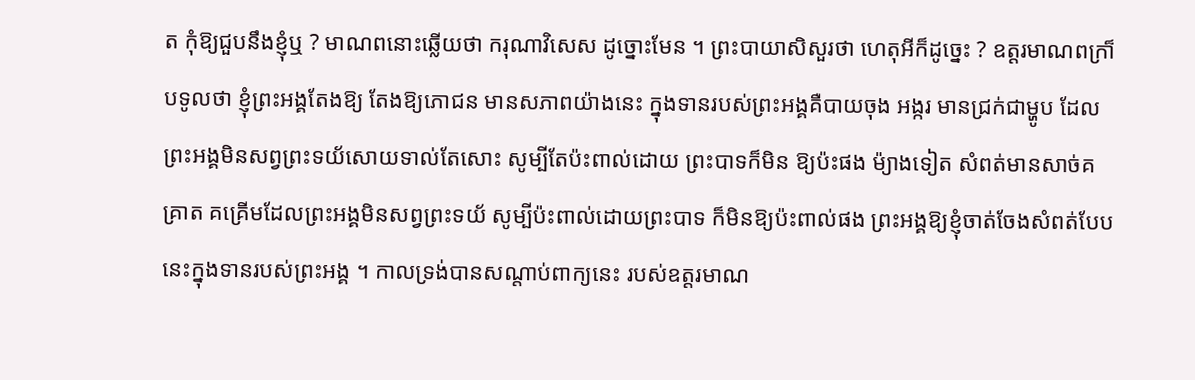ត កុំឱ្យជួបនឹងខ្ញុំឬ ? មាណពនោះឆ្លើយថា ករុណាវិសេស ដូច្នោះមែន ។ ព្រះបាយាសិសួរថា ហេតុអីក៏ដូច្នេះ ? ឧត្តរមាណពក្រា៏បទូលថា ខ្ញុំព្រះអង្គតែងឱ្យ តែងឱ្យភោជន មានសភាពយ៉ាងនេះ ក្នុងទានរបស់ព្រះអង្គគឺបាយចុង អង្ករ មានជ្រក់ជាម្ហូប ដែលព្រះអង្គមិនសព្វព្រះទយ័សោយទាល់តែសោះ សូម្បីតែប៉ះពាល់ដោយ ព្រះបាទក៏មិន ឱ្យប៉ះផង ម៉្យាងទៀត សំពត់មានសាច់គគ្រាត គគ្រើមដែលព្រះអង្គមិនសព្វព្រះទយ័ សូម្បីប៉ះពាល់ដោយព្រះបាទ ក៏មិនឱ្យប៉ះពាល់ផង ព្រះអង្គឱ្យខ្ញុំចាត់ចែងសំពត់បែប នេះក្នុងទានរបស់ព្រះអង្គ ។ កាលទ្រង់បានសណ្តាប់ពាក្យនេះ របស់ឧត្តរមាណ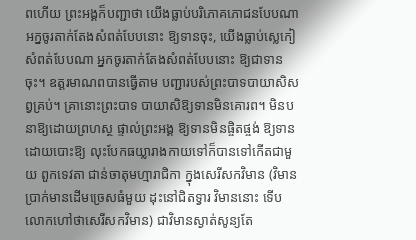ពហើយ ព្រះអង្គក៏បញ្ជាថា យើងធ្លាប់បរិភោគភោជនបែបណា អក្នចូរតាក់តែងសំពត់បែបនោះ ឱ្យទានចុះ, យើងធ្លាប់ស្លេកៀសំពត់បែបណា អ្នកចូរតាក់តែងសំពត់បែបនោះ ឱ្យជាទាន ចុះ។ ឧត្តរមាណពបានធ្វើតាម បញ្ជារបស់ព្រះបាទបាយាសិសព្វគ្រប់។ គ្រានោះព្រះបាទ បាយាសិឱ្យទានមិនគោរព។ មិនបនាឱ្យដោយព្រហស្ថ ផ្ទាល់ព្រះអង្គ ឱ្យទានមិនផ្ចិតផ្ចង់ ឱ្យទានដោយបោះឱ្យ លុះបែកធយ្លារាងកាយទៅក៏បានទៅកើតជាមួយ ពួកទេវតា ជាន់ចាតុមហ្មារាជិកា ក្នុងសេរីសកវិមាន (វិមានប្រាក់មានដើមច្រេសធំមួយ ដុះនៅជិតទ្វារ វិមាននោះ ទើបលោកហៅថាសេរីសកវិមាន) ជាវិមានស្ងាត់សូន្យតែ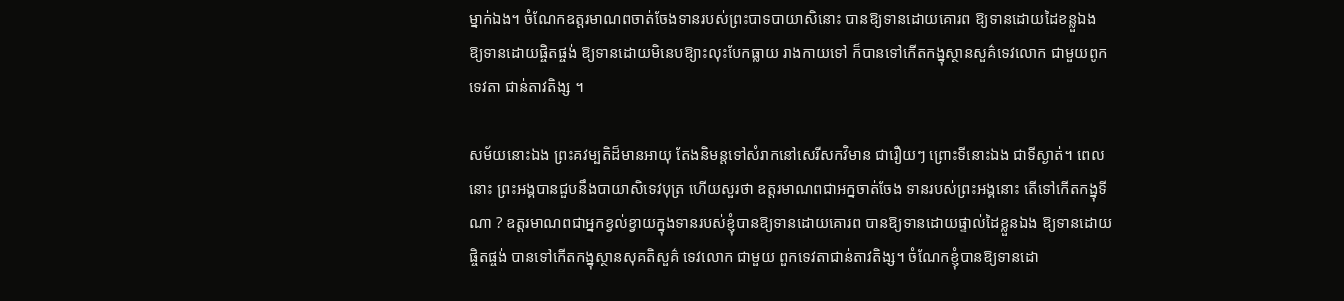ម្នាក់ឯង។ ចំណែកឧត្តរមាណពចាត់ចែងទានរបស់ព្រះបាទបាយាសិនោះ បានឱ្យទានដោយគោរព ឱ្យទានដោយដៃខន្លួឯង ឱ្យទានដោយផ្ចិតផ្ចង់ ឱ្យទានដោយមិនេបឱ្យាះលុះបែកធ្លាយ រាងកាយទៅ ក៏បានទៅកើតកង្នុស្ថានសួគ៌ទេវលោក ជាមួយពូក ទេវតា ជាន់តាវតិង្ស ។

សម័យនោះឯង ព្រះគវម្បតិដ៏មានអាយុ តែងនិមន្តទៅសំរាកនៅសេរីសកវិមាន ជារឿយៗ ព្រោះទីនោះឯង ជាទីស្ងាត់។ ពេលនោះ ព្រះអង្គបានជួបនឹងបាយាសិទេវបុត្រ ហើយសួរថា ឧត្តរមាណពជាអក្នចាត់ចែង ទានរបស់ព្រះអង្គនោះ តើទៅកើតកង្នុទីណា ? ឧត្តរមាណពជាអ្នកខ្វល់ខ្វាយក្នុងទានរបស់ខ្ញុំបានឱ្យទានដោយគោរព បានឱ្យទានដោយផ្ទាល់ដៃខ្លួនឯង ឱ្យទានដោយផ្ចិតផ្ចង់ បានទៅកើតកង្នុស្ថានសុគតិសួគ៌ ទេវលោក ជាមួយ ពួកទេវតាជាន់តាវតិង្ស។ ចំណែកខ្ញុំបានឱ្យទានដោ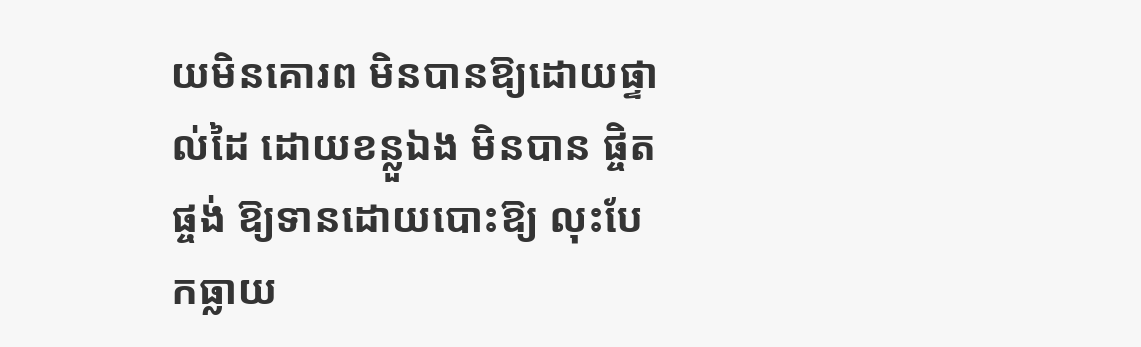យមិនគោរព មិនបានឱ្យដោយផ្ទាល់ដៃ ដោយខន្លួឯង មិនបាន ផ្ចិតផ្ចង់ ឱ្យទានដោយបោះឱ្យ លុះបែកធ្លាយ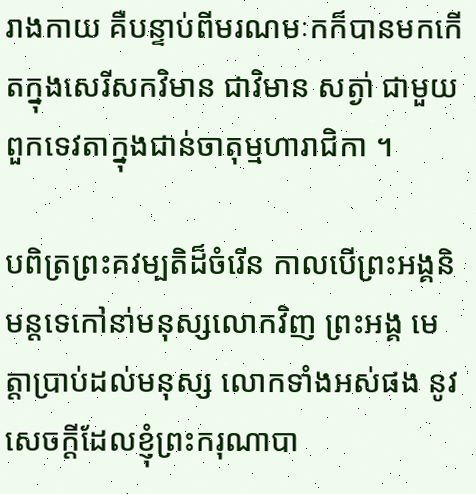រាងកាយ គឺបន្ទាប់ពីមរណមៈកក៏បានមកកើតក្នុងសេរីសកវិមាន ជាវិមាន សត្ងា់ ជាមួយពួកទេវតាក្នុងជាន់ចាតុម្មហារាជិកា ។

បពិត្រព្រះគវម្បតិដ៏ចំរើន កាលបើព្រះអង្គនិមន្តទេកៅនា់មនុស្សលោកវិញ ព្រះអង្គ មេត្តាប្រាប់ដល់មនុស្ស លោកទាំងអស់ផង នូវសេចក្តីដែលខ្ញុំព្រះករុណាបា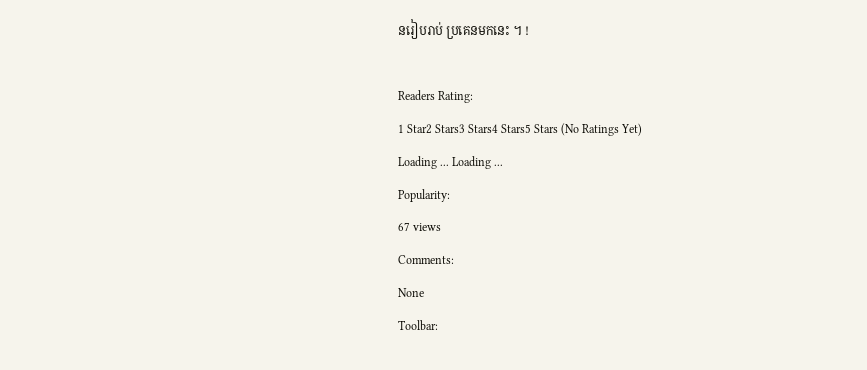នរៀបរាប់ ប្រគេនមកនេះ ។ !

Readers Rating:
1 Star2 Stars3 Stars4 Stars5 Stars (No Ratings Yet)
Loading ... Loading ...
Popularity:
67 views
Comments:
None
Toolbar: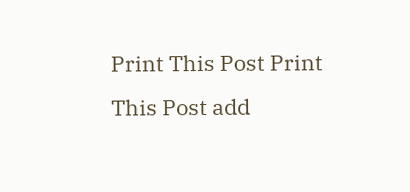Print This Post Print This Post add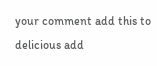your comment add this to delicious add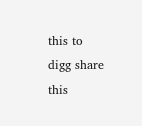this to digg share this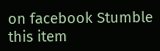on facebook Stumble this item